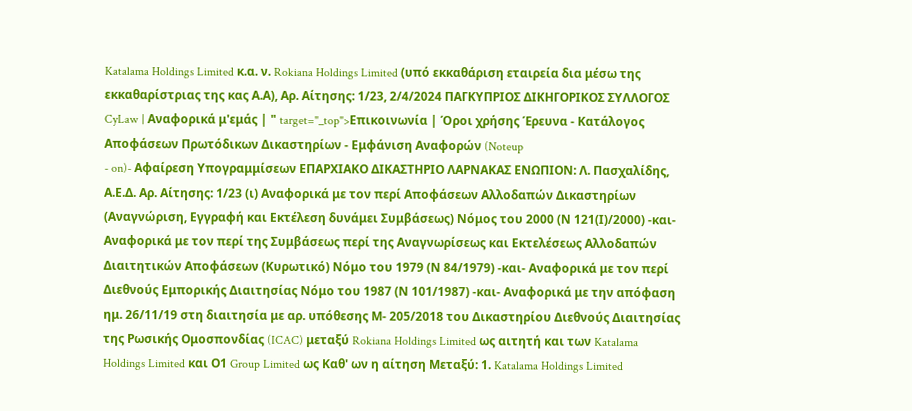Katalama Holdings Limited κ.α. ν. Rokiana Holdings Limited (υπό εκκαθάριση εταιρεία δια μέσω της εκκαθαρίστριας της κας Α.Α), Αρ. Αίτησης: 1/23, 2/4/2024 ΠΑΓΚΥΠΡΙΟΣ ΔΙΚΗΓΟΡΙΚΟΣ ΣΥΛΛΟΓΟΣ CyLaw | Αναφορικά μ'εμάς | " target="_top">Επικοινωνία | Όροι χρήσης Έρευνα - Κατάλογος Αποφάσεων Πρωτόδικων Δικαστηρίων - Εμφάνιση Αναφορών (Noteup
- on)- Αφαίρεση Υπογραμμίσεων ΕΠΑΡΧΙΑΚΟ ΔΙΚΑΣΤΗΡΙΟ ΛΑΡΝΑΚΑΣ ΕΝΩΠΙΟΝ: Λ. Πασχαλίδης, Α.Ε.Δ. Αρ. Αίτησης: 1/23 (ι) Αναφορικά με τον περί Αποφάσεων Αλλοδαπών Δικαστηρίων (Αναγνώριση, Εγγραφή και Εκτέλεση δυνάμει Συμβάσεως) Νόμος του 2000 (Ν 121(Ι)/2000) -και- Αναφορικά με τον περί της Συμβάσεως περί της Αναγνωρίσεως και Εκτελέσεως Αλλοδαπών Διαιτητικών Αποφάσεων (Κυρωτικό) Νόμο του 1979 (Ν 84/1979) -και- Αναφορικά με τον περί Διεθνούς Εμπορικής Διαιτησίας Νόμο του 1987 (Ν 101/1987) -και- Αναφορικά με την απόφαση ημ. 26/11/19 στη διαιτησία με αρ. υπόθεσης Μ- 205/2018 του Δικαστηρίου Διεθνούς Διαιτησίας της Ρωσικής Ομοσπονδίας (ICAC) μεταξύ Rokiana Holdings Limited ως αιτητή και των Katalama Holdings Limited και Ο1 Group Limited ως Καθ' ων η αίτηση Μεταξύ: 1. Katalama Holdings Limited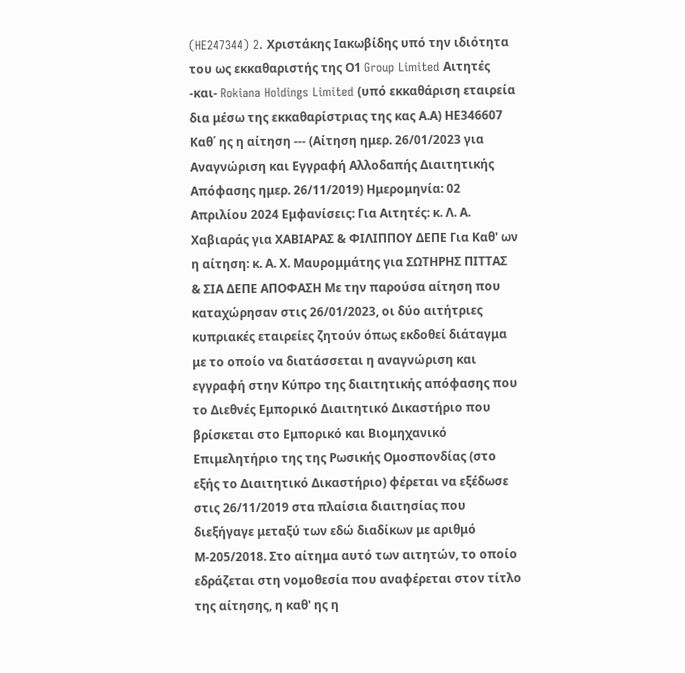(HE247344) 2. Χριστάκης Ιακωβίδης υπό την ιδιότητα του ως εκκαθαριστής της Ο1 Group Limited Αιτητές -και- Rokiana Holdings Limited (υπό εκκαθάριση εταιρεία δια μέσω της εκκαθαρίστριας της κας Α.Α) ΗΕ346607 Καθ΄ ης η αίτηση --- (Αίτηση ημερ. 26/01/2023 για Αναγνώριση και Εγγραφή Αλλοδαπής Διαιτητικής Απόφασης ημερ. 26/11/2019) Ημερομηνία: 02 Απριλίου 2024 Εμφανίσεις: Για Αιτητές: κ. Λ. Α. Χαβιαράς για ΧΑΒΙΑΡΑΣ & ΦΙΛΙΠΠΟΥ ΔΕΠΕ Για Καθ' ων η αίτηση: κ. Α. Χ. Μαυρομμάτης για ΣΩΤΗΡΗΣ ΠΙΤΤΑΣ & ΣΙΑ ΔΕΠΕ ΑΠΟΦΑΣΗ Με την παρούσα αίτηση που καταχώρησαν στις 26/01/2023, οι δύο αιτήτριες κυπριακές εταιρείες ζητούν όπως εκδοθεί διάταγμα με το οποίο να διατάσσεται η αναγνώριση και εγγραφή στην Κύπρο της διαιτητικής απόφασης που το Διεθνές Εμπορικό Διαιτητικό Δικαστήριο που βρίσκεται στο Εμπορικό και Βιομηχανικό Επιμελητήριο της της Ρωσικής Ομοσπονδίας (στο εξής το Διαιτητικό Δικαστήριο) φέρεται να εξέδωσε στις 26/11/2019 στα πλαίσια διαιτησίας που διεξήγαγε μεταξύ των εδώ διαδίκων με αριθμό Μ-205/2018. Στο αίτημα αυτό των αιτητών, το οποίο εδράζεται στη νομοθεσία που αναφέρεται στον τίτλο της αίτησης, η καθ' ης η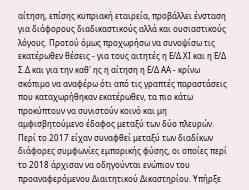αίτηση, επίσης κυπριακή εταιρεία, προβάλλει ένσταση για διάφορους διαδικαστικούς αλλά και ουσιαστικούς λόγους. Προτού όμως προχωρήσω να συνοψίσω τις εκατέρωθεν θέσεις - για τους αιτητές η Ε/Δ ΧΙ και η Ε/Δ Σ.Δ και για την καθ' ης η αίτηση η Ε/Δ ΑΑ - κρίνω σκόπιμο να αναφέρω ότι από τις γραπτές παραστάσεις που καταχωρήθηκαν εκατέρωθεν, τα πιο κάτω προκύπτουν να συνιστούν κοινό και μη αμφισβητούμενο έδαφος μεταξύ των δύο πλευρών. Περί το 2017 είχαν συναφθεί μεταξύ των διαδίκων διάφορες συμφωνίες εμπορικής φύσης, οι οποίες περί το 2018 άρχισαν να οδηγούνται ενώπιον του προαναφερόμενου Διαιτητικού Δικαστηρίου. Υπήρξε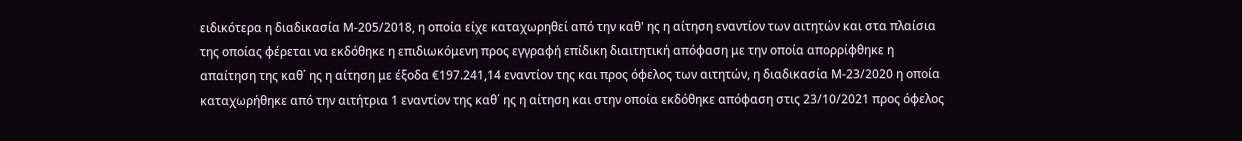ειδικότερα η διαδικασία Μ-205/2018, η οποία είχε καταχωρηθεί από την καθ' ης η αίτηση εναντίον των αιτητών και στα πλαίσια της οποίας φέρεται να εκδόθηκε η επιδιωκόμενη προς εγγραφή επίδικη διαιτητική απόφαση με την οποία απορρίφθηκε η απαίτηση της καθ΄ ης η αίτηση με έξοδα €197.241,14 εναντίον της και προς όφελος των αιτητών, η διαδικασία Μ-23/2020 η οποία καταχωρήθηκε από την αιτήτρια 1 εναντίον της καθ΄ ης η αίτηση και στην οποία εκδόθηκε απόφαση στις 23/10/2021 προς όφελος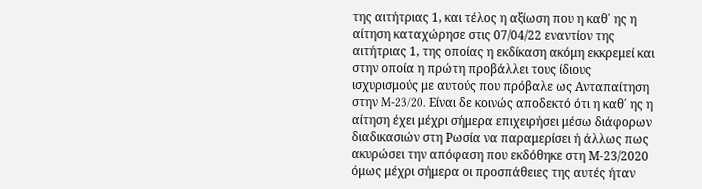της αιτήτριας 1, και τέλος η αξίωση που η καθ΄ ης η αίτηση καταχώρησε στις 07/04/22 εναντίον της αιτήτριας 1, της οποίας η εκδίκαση ακόμη εκκρεμεί και στην οποία η πρώτη προβάλλει τους ίδιους ισχυρισμούς με αυτούς που πρόβαλε ως Ανταπαίτηση στην M-23/20. Είναι δε κοινώς αποδεκτό ότι η καθ΄ ης η αίτηση έχει μέχρι σήμερα επιχειρήσει μέσω διάφορων διαδικασιών στη Ρωσία να παραμερίσει ή άλλως πως ακυρώσει την απόφαση που εκδόθηκε στη Μ-23/2020 όμως μέχρι σήμερα οι προσπάθειες της αυτές ήταν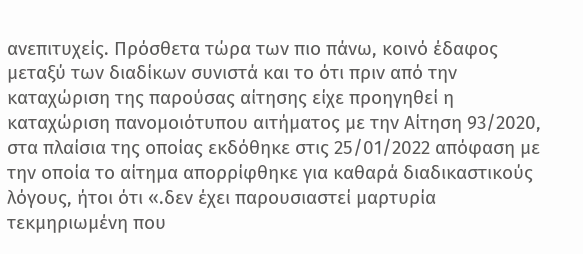ανεπιτυχείς. Πρόσθετα τώρα των πιο πάνω, κοινό έδαφος μεταξύ των διαδίκων συνιστά και το ότι πριν από την καταχώριση της παρούσας αίτησης είχε προηγηθεί η καταχώριση πανομοιότυπου αιτήματος με την Αίτηση 93/2020, στα πλαίσια της οποίας εκδόθηκε στις 25/01/2022 απόφαση με την οποία το αίτημα απορρίφθηκε για καθαρά διαδικαστικούς λόγους, ήτοι ότι «.δεν έχει παρουσιαστεί μαρτυρία τεκμηριωμένη που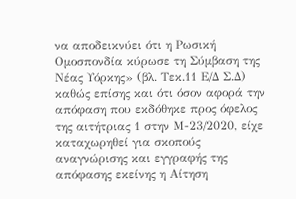να αποδεικνύει ότι η Ρωσική Ομοσπονδία κύρωσε τη Σύμβαση της Νέας Υόρκης» (βλ. Τεκ.11 Ε/Δ Σ.Δ) καθώς επίσης και ότι όσον αφορά την απόφαση που εκδόθηκε προς όφελος της αιτήτριας 1 στην Μ-23/2020, είχε καταχωρηθεί για σκοπούς αναγνώρισης και εγγραφής της απόφασης εκείνης η Αίτηση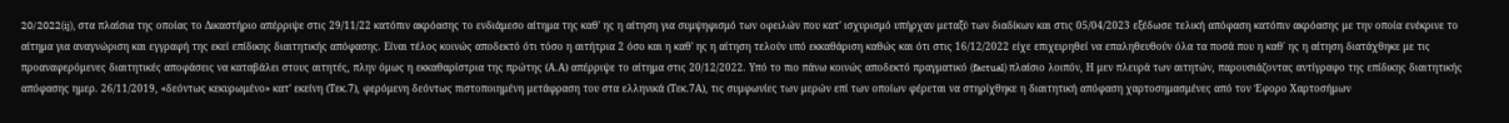20/2022(ij), στα πλαίσια της οποίας το Δικαστήριο απέρριψε στις 29/11/22 κατόπιν ακρόασης το ενδιάμεσο αίτημα της καθ' ης η αίτηση για συμψηφισμό των οφειλών που κατ' ισχυρισμό υπήρχαν μεταξύ των διαδίκων και στις 05/04/2023 εξέδωσε τελική απόφαση κατόπιν ακρόασης με την οποία ενέκρινε το αίτημα για αναγνώριση και εγγραφή της εκεί επίδικης διαιτητικής απόφασης. Είναι τέλος κοινώς αποδεκτό ότι τόσο η αιτήτρια 2 όσο και η καθ' ης η αίτηση τελούν υπό εκκαθάριση καθώς και ότι στις 16/12/2022 είχε επιχειρηθεί να επαληθευθούν όλα τα ποσά που η καθ΄ ης η αίτηση διατάχθηκε με τις προαναφερόμενες διαιτητικές αποφάσεις να καταβάλει στους αιτητές, πλην όμως η εκκαθαρίστρια της πρώτης (Α.Α) απέρριψε το αίτημα στις 20/12/2022. Υπό το πιο πάνω κοινώς αποδεκτό πραγματικό (factual) πλαίσιο λοιπόν, Η μεν πλευρά των αιτητών, παρουσιάζοντας αντίγραφο της επίδικης διαιτητικής απόφασης ημερ. 26/11/2019, «δεόντως κεκυρωμένο» κατ' εκείνη (Τεκ.7), φερόμενη δεόντως πιστοποιημένη μετάφραση του στα ελληνικά (Τεκ.7Α), τις συμφωνίες των μερών επί των οποίων φέρεται να στηρίχθηκε η διαιτητική απόφαση χαρτοσημασμένες από τον Έφορο Χαρτοσήμων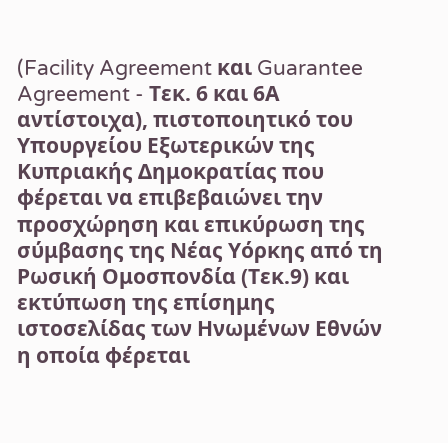(Facility Agreement και Guarantee Agreement - Τεκ. 6 και 6Α αντίστοιχα), πιστοποιητικό του Υπουργείου Εξωτερικών της Κυπριακής Δημοκρατίας που φέρεται να επιβεβαιώνει την προσχώρηση και επικύρωση της σύμβασης της Νέας Υόρκης από τη Ρωσική Ομοσπονδία (Τεκ.9) και εκτύπωση της επίσημης ιστοσελίδας των Ηνωμένων Εθνών η οποία φέρεται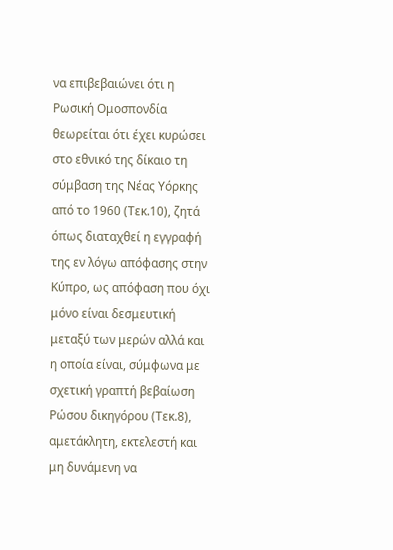να επιβεβαιώνει ότι η Ρωσική Ομοσπονδία θεωρείται ότι έχει κυρώσει στο εθνικό της δίκαιο τη σύμβαση της Νέας Υόρκης από το 1960 (Τεκ.10), ζητά όπως διαταχθεί η εγγραφή της εν λόγω απόφασης στην Κύπρο, ως απόφαση που όχι μόνο είναι δεσμευτική μεταξύ των μερών αλλά και η οποία είναι, σύμφωνα με σχετική γραπτή βεβαίωση Ρώσου δικηγόρου (Τεκ.8), αμετάκλητη, εκτελεστή και μη δυνάμενη να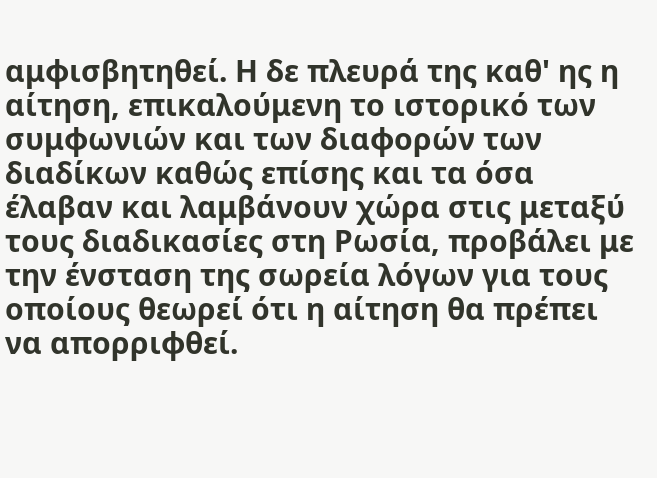αμφισβητηθεί. Η δε πλευρά της καθ' ης η αίτηση, επικαλούμενη το ιστορικό των συμφωνιών και των διαφορών των διαδίκων καθώς επίσης και τα όσα έλαβαν και λαμβάνουν χώρα στις μεταξύ τους διαδικασίες στη Ρωσία, προβάλει με την ένσταση της σωρεία λόγων για τους οποίους θεωρεί ότι η αίτηση θα πρέπει να απορριφθεί.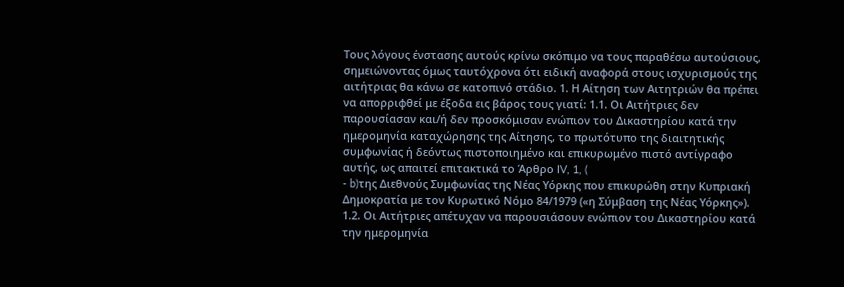Τους λόγους ένστασης αυτούς κρίνω σκόπιμο να τους παραθέσω αυτούσιους, σημειώνοντας όμως ταυτόχρονα ότι ειδική αναφορά στους ισχυρισμούς της αιτήτριας θα κάνω σε κατοπινό στάδιο. 1. Η Αίτηση των Αιτητριών θα πρέπει να απορριφθεί με έξοδα εις βάρος τους γιατί: 1.1. Οι Αιτήτριες δεν παρουσίασαν και/ή δεν προσκόμισαν ενώπιον του Δικαστηρίου κατά την ημερομηνία καταχώρησης της Αίτησης, το πρωτότυπο της διαιτητικής συμφωνίας ή δεόντως πιστοποιημένο και επικυρωμένο πιστό αντίγραφο αυτής, ως απαιτεί επιτακτικά το Άρθρο IV, 1, (
- b)της Διεθνούς Συμφωνίας της Νέας Υόρκης που επικυρώθη στην Κυπριακή Δημοκρατία με τον Κυρωτικό Νόμο 84/1979 («η Σύμβαση της Νέας Υόρκης»). 1.2. Οι Αιτήτριες απέτυχαν να παρουσιάσουν ενώπιον του Δικαστηρίου κατά την ημερομηνία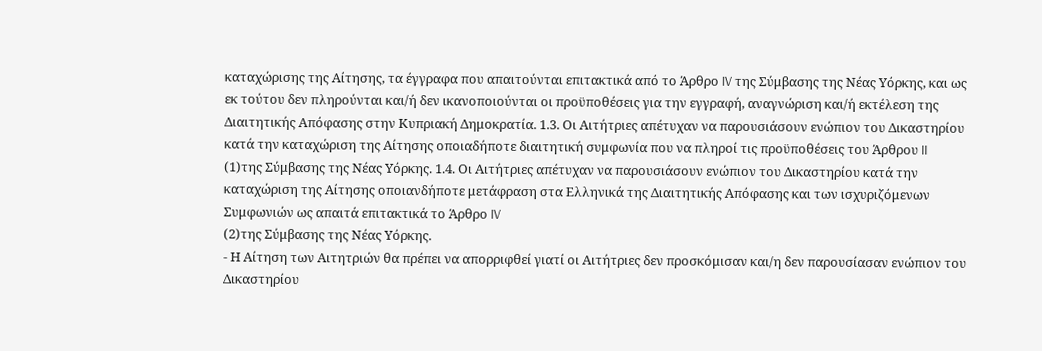καταχώρισης της Αίτησης, τα έγγραφα που απαιτούνται επιτακτικά από το Άρθρο IV της Σύμβασης της Νέας Υόρκης, και ως εκ τούτου δεν πληρούνται και/ή δεν ικανοποιούνται οι προϋποθέσεις για την εγγραφή, αναγνώριση και/ή εκτέλεση της Διαιτητικής Απόφασης στην Κυπριακή Δημοκρατία. 1.3. Οι Αιτήτριες απέτυχαν να παρουσιάσουν ενώπιον του Δικαστηρίου κατά την καταχώριση της Αίτησης οποιαδήποτε διαιτητική συμφωνία που να πληροί τις προϋποθέσεις του Άρθρου II
(1)της Σύμβασης της Νέας Υόρκης. 1.4. Οι Αιτήτριες απέτυχαν να παρουσιάσουν ενώπιον του Δικαστηρίου κατά την καταχώριση της Αίτησης οποιανδήποτε μετάφραση στα Ελληνικά της Διαιτητικής Απόφασης και των ισχυριζόμενων Συμφωνιών ως απαιτά επιτακτικά το Άρθρο IV
(2)της Σύμβασης της Νέας Υόρκης.
- Η Αίτηση των Αιτητριών θα πρέπει να απορριφθεί γιατί οι Αιτήτριες δεν προσκόμισαν και/η δεν παρουσίασαν ενώπιον του Δικαστηρίου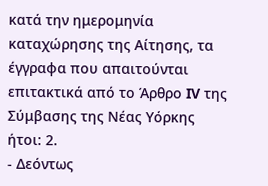κατά την ημερομηνία καταχώρησης της Αίτησης, τα έγγραφα που απαιτούνται επιτακτικά από το Άρθρο IV της Σύμβασης της Νέας Υόρκης ήτοι: 2.
- Δεόντως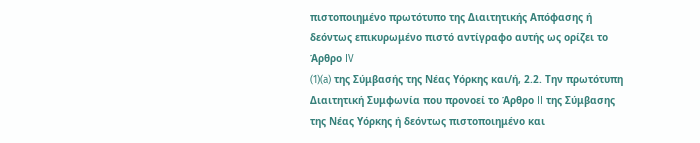πιστοποιημένο πρωτότυπο της Διαιτητικής Απόφασης ή δεόντως επικυρωμένο πιστό αντίγραφο αυτής ως ορίζει το Άρθρο IV
(1)(a) της Σύμβασής της Νέας Υόρκης και/ή, 2.2. Την πρωτότυπη Διαιτητική Συμφωνία που προνοεί το Άρθρο II της Σύμβασης της Νέας Υόρκης ή δεόντως πιστοποιημένο και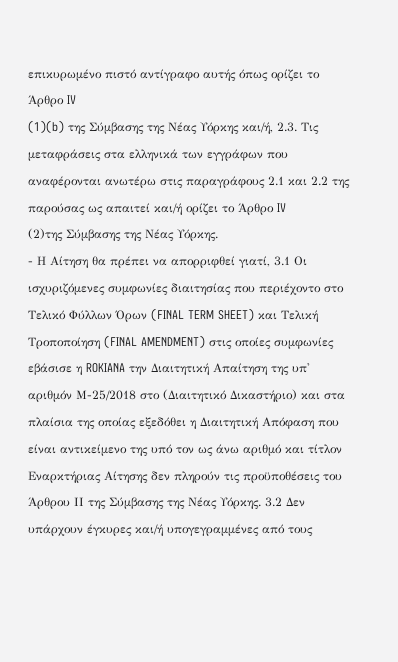επικυρωμένο πιστό αντίγραφο αυτής όπως ορίζει το Άρθρο IV
(1)(b) της Σύμβασης της Νέας Υόρκης και/ή, 2.3. Τις μεταφράσεις στα ελληνικά των εγγράφων που αναφέρονται ανωτέρω στις παραγράφους 2.1 και 2.2 της παρούσας ως απαιτεί και/ή ορίζει το Άρθρο IV
(2)της Σύμβασης της Νέας Υόρκης.
- Η Αίτηση θα πρέπει να απορριφθεί γιατί, 3.1 Οι ισχυριζόμενες συμφωνίες διαιτησίας που περιέχοντο στο Τελικό Φύλλων Όρων (FINAL TERM SHEET) και Τελική Τροποποίηση (FINAL AMENDMENT) στις οποίες συμφωνίες εβάσισε η ROKIANA την Διαιτητική Απαίτηση της υπ' αριθμόν Μ-25/2018 στο (Διαιτητικό Δικαστήριο) και στα πλαίσια της οποίας εξεδόθει η Διαιτητική Απόφαση που είναι αντικείμενο της υπό τον ως άνω αριθμό και τίτλον Εναρκτήριας Αίτησης δεν πληρούν τις προϋποθέσεις του Άρθρου ΙΙ της Σύμβασης της Νέας Υόρκης. 3.2 Δεν υπάρχουν έγκυρες και/ή υπογεγραμμένες από τους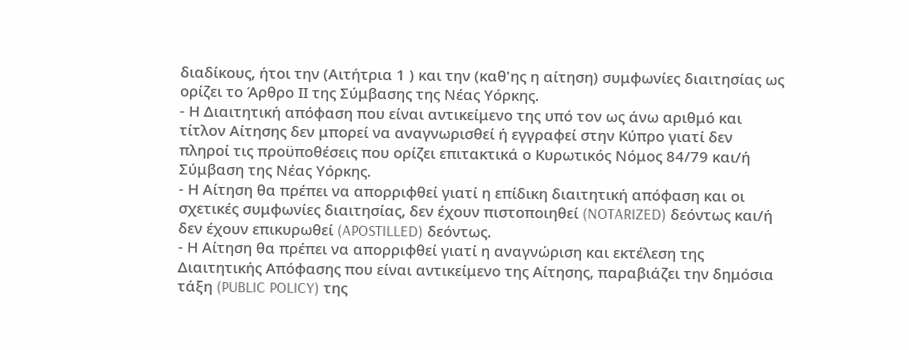διαδίκους, ήτοι την (Αιτήτρια 1 ) και την (καθ'ης η αίτηση) συμφωνίες διαιτησίας ως ορίζει το Άρθρο ΙΙ της Σύμβασης της Νέας Υόρκης.
- Η Διαιτητική απόφαση που είναι αντικείμενο της υπό τον ως άνω αριθμό και τίτλον Αίτησης δεν μπορεί να αναγνωρισθεί ή εγγραφεί στην Κύπρο γιατί δεν πληροί τις προϋποθέσεις που ορίζει επιτακτικά ο Κυρωτικός Νόμος 84/79 και/ή Σύμβαση της Νέας Υόρκης.
- Η Αίτηση θα πρέπει να απορριφθεί γιατί η επίδικη διαιτητική απόφαση και οι σχετικές συμφωνίες διαιτησίας, δεν έχουν πιστοποιηθεί (NOTARIZED) δεόντως και/ή δεν έχουν επικυρωθεί (APOSTILLED) δεόντως.
- Η Αίτηση θα πρέπει να απορριφθεί γιατί η αναγνώριση και εκτέλεση της Διαιτητικής Απόφασης που είναι αντικείμενο της Αίτησης, παραβιάζει την δημόσια τάξη (PUBLIC POLICY) της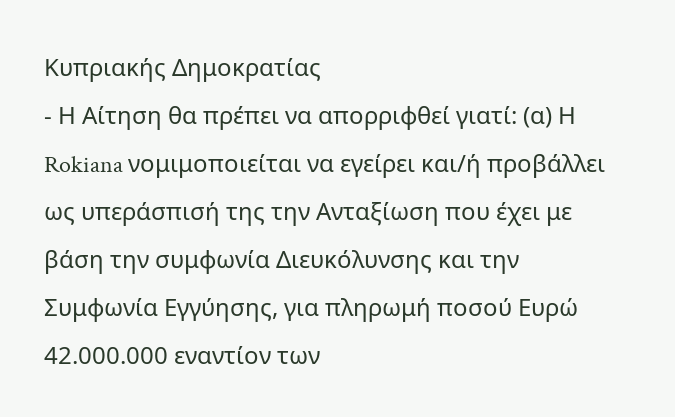Κυπριακής Δημοκρατίας
- Η Αίτηση θα πρέπει να απορριφθεί γιατί: (α) Η Rokiana νομιμοποιείται να εγείρει και/ή προβάλλει ως υπεράσπισή της την Ανταξίωση που έχει με βάση την συμφωνία Διευκόλυνσης και την Συμφωνία Εγγύησης, για πληρωμή ποσού Ευρώ 42.000.000 εναντίον των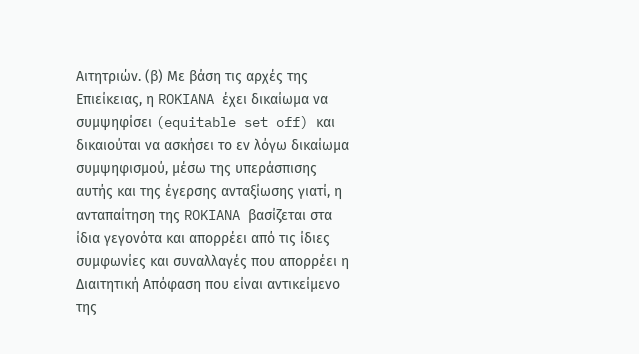Αιτητριών. (β) Με βάση τις αρχές της Επιείκειας, η ROKIANA έχει δικαίωμα να συμψηφίσει (equitable set off) και δικαιούται να ασκήσει το εν λόγω δικαίωμα συμψηφισμού, μέσω της υπεράσπισης αυτής και της έγερσης ανταξίωσης γιατί, η ανταπαίτηση της ROKIANA βασίζεται στα ίδια γεγονότα και απορρέει από τις ίδιες συμφωνίες και συναλλαγές που απορρέει η Διαιτητική Απόφαση που είναι αντικείμενο της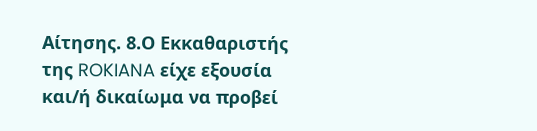Αίτησης. 8.Ο Εκκαθαριστής της ROKIANA είχε εξουσία και/ή δικαίωμα να προβεί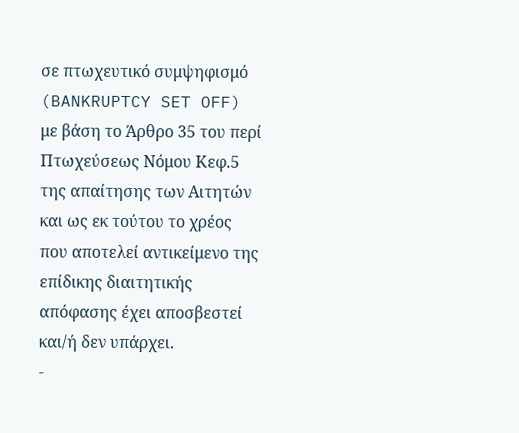σε πτωχευτικό συμψηφισμό (BANKRUPTCY SET OFF) με βάση το Άρθρο 35 του περί Πτωχεύσεως Νόμου Κεφ.5 της απαίτησης των Αιτητών και ως εκ τούτου το χρέος που αποτελεί αντικείμενο της επίδικης διαιτητικής απόφασης έχει αποσβεστεί και/ή δεν υπάρχει.
-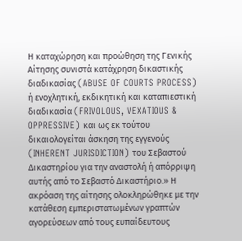Η καταχώρηση και προώθηση της Γενικής Αίτησης συνιστά κατάχρηση δικαστικής διαδικασίας (ABUSE OF COURTS PROCESS) ή ενοχλητική, εκδικητική και καταπιεστική διαδικασία (FRIVOLOUS, VEXATIOUS & OPPRESSIVE) και ως εκ τούτου δικαιολογείται άσκηση της εγγενούς (INHERENT JURISDICTION) του Σεβαστού Δικαστηρίου για την αναστολή ή απόρριψη αυτής από το Σεβαστό Δικαστήριο.» Η ακρόαση της αίτησης ολοκληρώθηκε με την κατάθεση εμπεριστατωμένων γραπτών αγορεύσεων από τους ευπαίδευτους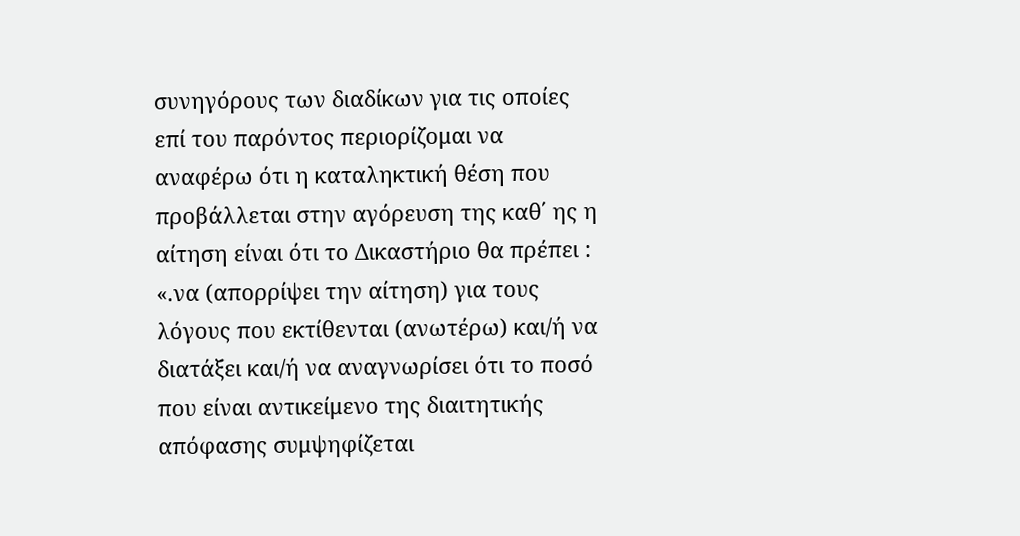συνηγόρους των διαδίκων για τις οποίες επί του παρόντος περιορίζομαι να αναφέρω ότι η καταληκτική θέση που προβάλλεται στην αγόρευση της καθ΄ ης η αίτηση είναι ότι το Δικαστήριο θα πρέπει : «.να (απορρίψει την αίτηση) για τους λόγους που εκτίθενται (ανωτέρω) και/ή να διατάξει και/ή να αναγνωρίσει ότι το ποσό που είναι αντικείμενο της διαιτητικής απόφασης συμψηφίζεται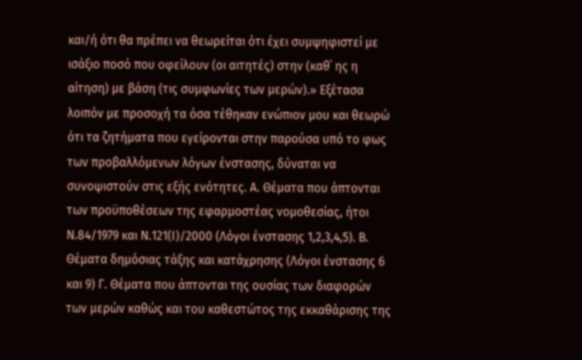και/ή ότι θα πρέπει να θεωρείται ότι έχει συμψηφιστεί με ισάξιο ποσό που οφείλουν (οι αιτητές) στην (καθ΄ ης η αίτηση) με βάση (τις συμφωνίες των μερών).» Εξέτασα λοιπόν με προσοχή τα όσα τέθηκαν ενώπιον μου και θεωρώ ότι τα ζητήματα που εγείρονται στην παρούσα υπό το φως των προβαλλόμενων λόγων ένστασης, δύναται να συνοψιστούν στις εξής ενότητες. Α. Θέματα που άπτονται των προϋποθέσεων της εφαρμοστέας νομοθεσίας, ήτοι Ν.84/1979 και Ν.121(Ι)/2000 (Λόγοι ένστασης 1,2,3,4,5). Β. Θέματα δημόσιας τάξης και κατάχρησης (Λόγοι ένστασης 6 και 9) Γ. Θέματα που άπτονται της ουσίας των διαφορών των μερών καθώς και του καθεστώτος της εκκαθάρισης της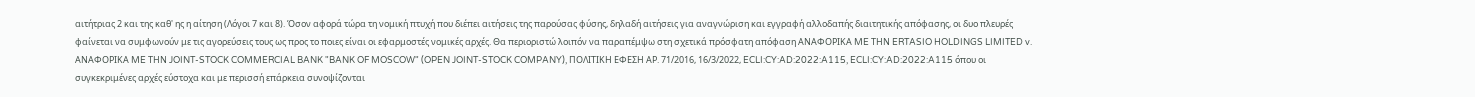αιτήτριας 2 και της καθ' ης η αίτηση (Λόγοι 7 και 8). Όσον αφορά τώρα τη νομική πτυχή που διέπει αιτήσεις της παρούσας φύσης, δηλαδή αιτήσεις για αναγνώριση και εγγραφή αλλοδαπής διαιτητικής απόφασης, οι δυο πλευρές φαίνεται να συμφωνούν με τις αγορεύσεις τους ως προς το ποιες είναι οι εφαρμοστές νομικές αρχές. Θα περιοριστώ λοιπόν να παραπέμψω στη σχετικά πρόσφατη απόφαση ΑΝΑΦΟΡΙΚΑ ME ΤΗΝ ERTASIO HOLDINGS LIMITED v. ΑΝΑΦΟΡΙΚΑ ME ΤΗΝ JOINT-STOCK COMMERCIAL BANK "BANK OF MOSCOW" (OPEN JOINT-STOCK COMPANY), ΠΟΛΙΤΙΚΗ ΕΦΕΣΗ ΑΡ. 71/2016, 16/3/2022, ECLI:CY:AD:2022:A115, ECLI:CY:AD:2022:A115 όπου οι συγκεκριμένες αρχές εύστοχα και με περισσή επάρκεια συνοψίζονται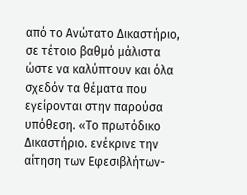από το Ανώτατο Δικαστήριο, σε τέτοιο βαθμό μάλιστα ώστε να καλύπτουν και όλα σχεδόν τα θέματα που εγείρονται στην παρούσα υπόθεση. «Το πρωτόδικο Δικαστήριο. ενέκρινε την αίτηση των Εφεσιβλήτων-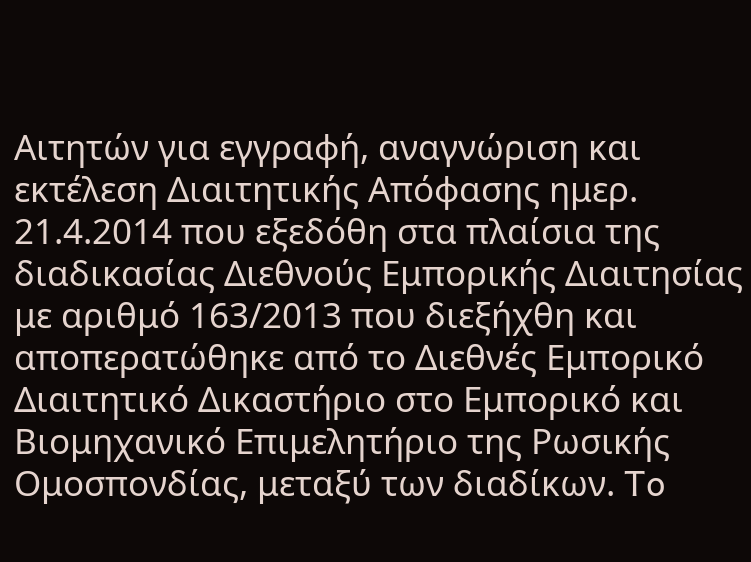Αιτητών για εγγραφή, αναγνώριση και εκτέλεση Διαιτητικής Απόφασης ημερ. 21.4.2014 που εξεδόθη στα πλαίσια της διαδικασίας Διεθνούς Εμπορικής Διαιτησίας με αριθμό 163/2013 που διεξήχθη και αποπερατώθηκε από το Διεθνές Εμπορικό Διαιτητικό Δικαστήριο στο Εμπορικό και Βιομηχανικό Επιμελητήριο της Ρωσικής Ομοσπονδίας, μεταξύ των διαδίκων. To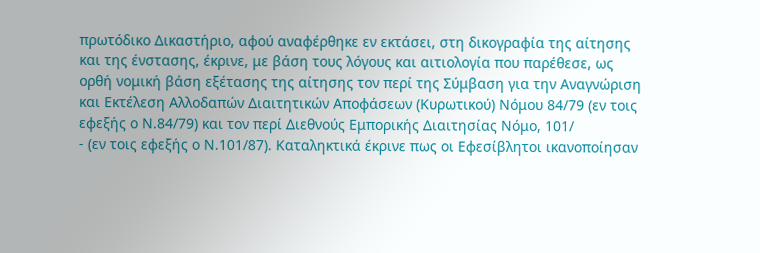πρωτόδικο Δικαστήριο, αφού αναφέρθηκε εν εκτάσει, στη δικογραφία της αίτησης και της ένστασης, έκρινε, με βάση τους λόγους και αιτιολογία που παρέθεσε, ως ορθή νομική βάση εξέτασης της αίτησης τον περί της Σύμβαση για την Αναγνώριση και Εκτέλεση Αλλοδαπών Διαιτητικών Αποφάσεων (Κυρωτικού) Νόμου 84/79 (εν τοις εφεξής ο Ν.84/79) και τον περί Διεθνούς Εμπορικής Διαιτησίας Νόμο, 101/
- (εν τοις εφεξής ο Ν.101/87). Καταληκτικά έκρινε πως οι Εφεσίβλητοι ικανοποίησαν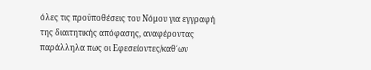όλες τις προϋποθέσεις του Νόμου για εγγραφή της διαιτητικής απόφασης, αναφέροντας παράλληλα πως οι Εφεσείοντες/καθ΄ων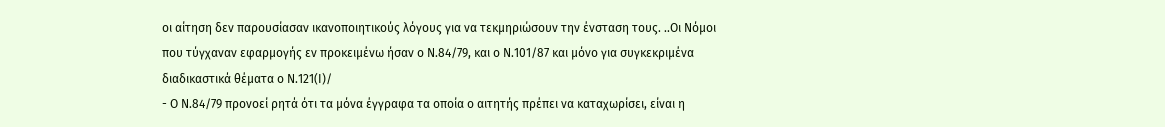οι αίτηση δεν παρουσίασαν ικανοποιητικούς λόγους για να τεκμηριώσουν την ένσταση τους. ..Οι Νόμοι που τύγχαναν εφαρμογής εν προκειμένω ήσαν ο Ν.84/79, και ο Ν.101/87 και μόνο για συγκεκριμένα διαδικαστικά θέματα ο Ν.121(Ι)/
- Ο Ν.84/79 προνοεί ρητά ότι τα μόνα έγγραφα τα οποία ο αιτητής πρέπει να καταχωρίσει, είναι η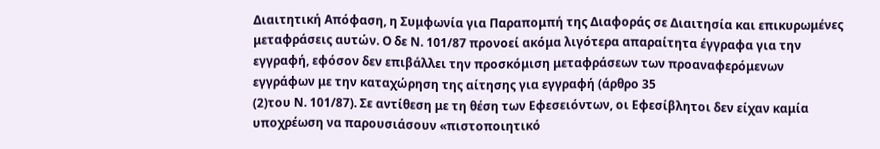Διαιτητική Απόφαση, η Συμφωνία για Παραπομπή της Διαφοράς σε Διαιτησία και επικυρωμένες μεταφράσεις αυτών. Ο δε Ν. 101/87 προνοεί ακόμα λιγότερα απαραίτητα έγγραφα για την εγγραφή, εφόσον δεν επιβάλλει την προσκόμιση μεταφράσεων των προαναφερόμενων εγγράφων με την καταχώρηση της αίτησης για εγγραφή (άρθρο 35
(2)του Ν. 101/87). Σε αντίθεση με τη θέση των Εφεσειόντων, οι Εφεσίβλητοι δεν είχαν καμία υποχρέωση να παρουσιάσουν «πιστοποιητικό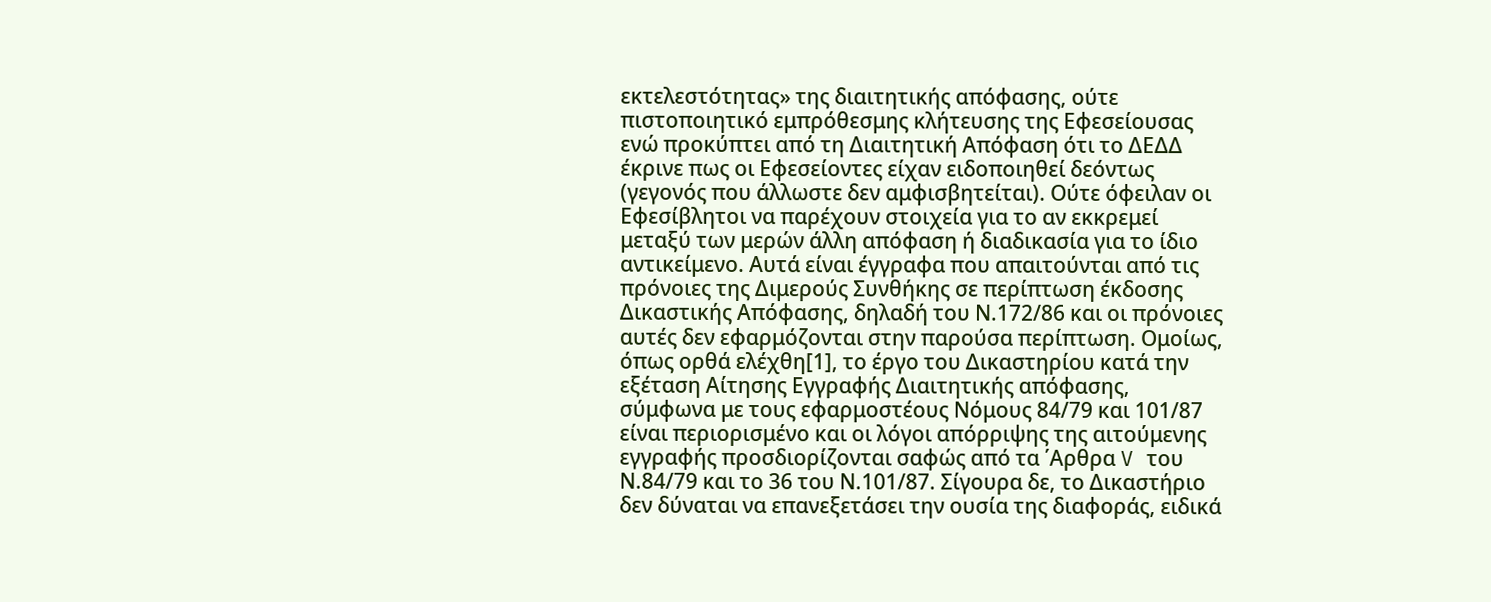εκτελεστότητας» της διαιτητικής απόφασης, ούτε πιστοποιητικό εμπρόθεσμης κλήτευσης της Εφεσείουσας ενώ προκύπτει από τη Διαιτητική Απόφαση ότι το ΔΕΔΔ έκρινε πως οι Εφεσείοντες είχαν ειδοποιηθεί δεόντως (γεγονός που άλλωστε δεν αμφισβητείται). Ούτε όφειλαν οι Εφεσίβλητοι να παρέχουν στοιχεία για το αν εκκρεμεί μεταξύ των μερών άλλη απόφαση ή διαδικασία για το ίδιο αντικείμενο. Αυτά είναι έγγραφα που απαιτούνται από τις πρόνοιες της Διμερούς Συνθήκης σε περίπτωση έκδοσης Δικαστικής Απόφασης, δηλαδή του Ν.172/86 και οι πρόνοιες αυτές δεν εφαρμόζονται στην παρούσα περίπτωση. Ομοίως, όπως ορθά ελέχθη[1], το έργο του Δικαστηρίου κατά την εξέταση Αίτησης Εγγραφής Διαιτητικής απόφασης, σύμφωνα με τους εφαρμοστέους Νόμους 84/79 και 101/87 είναι περιορισμένο και οι λόγοι απόρριψης της αιτούμενης εγγραφής προσδιορίζονται σαφώς από τα ΄Αρθρα V του Ν.84/79 και το 36 του Ν.101/87. Σίγουρα δε, το Δικαστήριο δεν δύναται να επανεξετάσει την ουσία της διαφοράς, ειδικά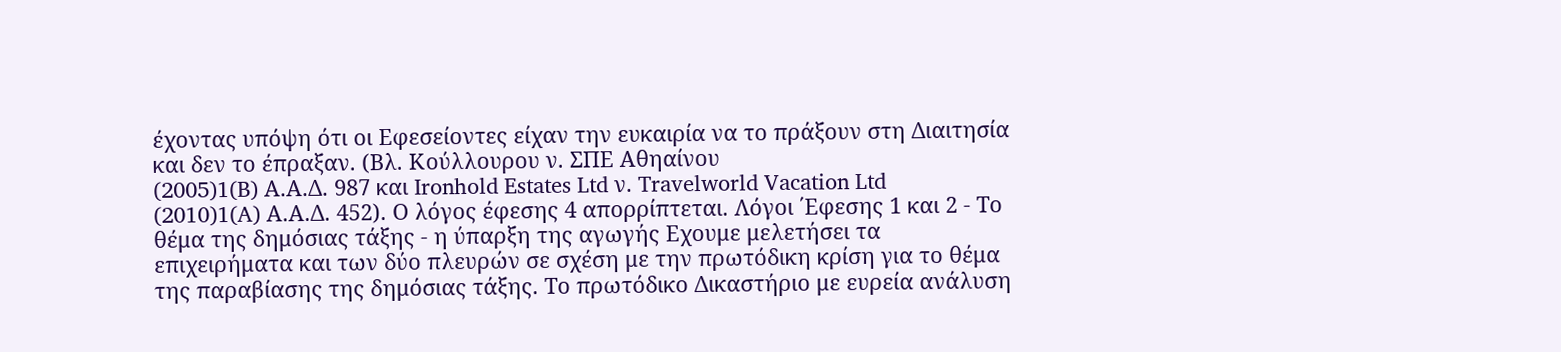έχοντας υπόψη ότι οι Εφεσείοντες είχαν την ευκαιρία να το πράξουν στη Διαιτησία και δεν το έπραξαν. (Βλ. Κούλλουρου ν. ΣΠΕ Αθηαίνου
(2005)1(B) Α.Α.Δ. 987 και Ironhold Estates Ltd ν. Travelworld Vacation Ltd
(2010)1(A) Α.Α.Δ. 452). Ο λόγος έφεσης 4 απορρίπτεται. Λόγοι ΄Εφεσης 1 και 2 - Το θέμα της δημόσιας τάξης - η ύπαρξη της αγωγής Εχουμε μελετήσει τα επιχειρήματα και των δύο πλευρών σε σχέση με την πρωτόδικη κρίση για το θέμα της παραβίασης της δημόσιας τάξης. Το πρωτόδικο Δικαστήριο με ευρεία ανάλυση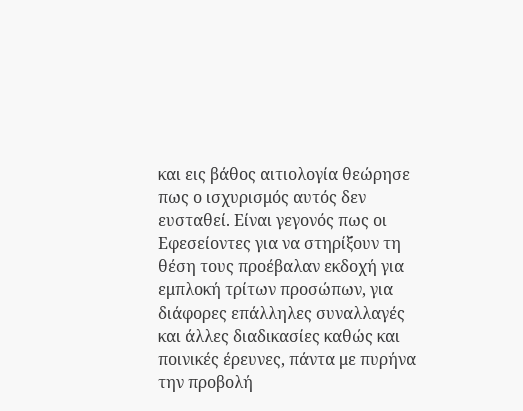και εις βάθος αιτιολογία θεώρησε πως ο ισχυρισμός αυτός δεν ευσταθεί. Είναι γεγονός πως οι Εφεσείοντες για να στηρίξουν τη θέση τους προέβαλαν εκδοχή για εμπλοκή τρίτων προσώπων, για διάφορες επάλληλες συναλλαγές και άλλες διαδικασίες καθώς και ποινικές έρευνες, πάντα με πυρήνα την προβολή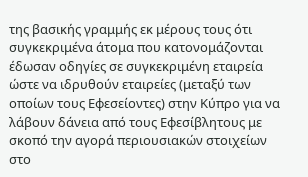της βασικής γραμμής εκ μέρους τους ότι συγκεκριμένα άτομα που κατονομάζονται έδωσαν οδηγίες σε συγκεκριμένη εταιρεία ώστε να ιδρυθούν εταιρείες (μεταξύ των οποίων τους Εφεσείοντες) στην Κύπρο για να λάβουν δάνεια από τους Εφεσίβλητους με σκοπό την αγορά περιουσιακών στοιχείων στο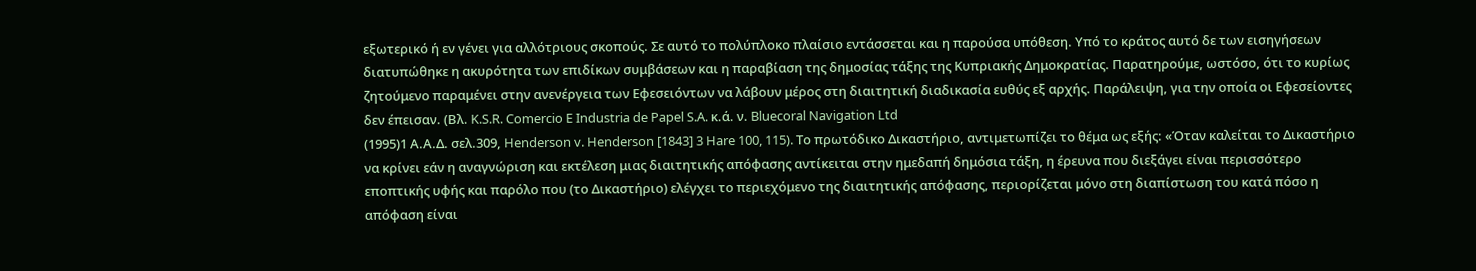εξωτερικό ή εν γένει για αλλότριους σκοπούς. Σε αυτό το πολύπλοκο πλαίσιο εντάσσεται και η παρούσα υπόθεση. Υπό το κράτος αυτό δε των εισηγήσεων διατυπώθηκε η ακυρότητα των επιδίκων συμβάσεων και η παραβίαση της δημοσίας τάξης της Κυπριακής Δημοκρατίας. Παρατηρούμε, ωστόσο, ότι το κυρίως ζητούμενο παραμένει στην ανενέργεια των Εφεσειόντων να λάβουν μέρος στη διαιτητική διαδικασία ευθύς εξ αρχής. Παράλειψη, για την οποία οι Εφεσείοντες δεν έπεισαν. (Βλ. K.S.R. Comercio E Industria de Papel S.A. κ.ά. ν. Bluecoral Navigation Ltd
(1995)1 Α.Α.Δ. σελ.309, Henderson v. Henderson [1843] 3 Hare 100, 115). Το πρωτόδικο Δικαστήριο, αντιμετωπίζει το θέμα ως εξής: «Όταν καλείται το Δικαστήριο να κρίνει εάν η αναγνώριση και εκτέλεση μιας διαιτητικής απόφασης αντίκειται στην ημεδαπή δημόσια τάξη, η έρευνα που διεξάγει είναι περισσότερο εποπτικής υφής και παρόλο που (το Δικαστήριο) ελέγχει το περιεχόμενο της διαιτητικής απόφασης, περιορίζεται μόνο στη διαπίστωση του κατά πόσο η απόφαση είναι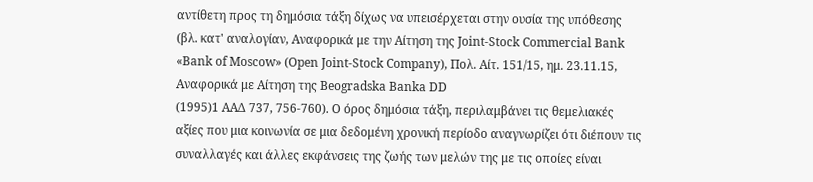αντίθετη προς τη δημόσια τάξη δίχως να υπεισέρχεται στην ουσία της υπόθεσης (βλ. κατ' αναλογίαν, Αναφορικά με την Αίτηση της Joint-Stock Commercial Bank «Bank of Moscow» (Open Joint-Stock Company), Πολ. Αίτ. 151/15, ημ. 23.11.15, Αναφορικά με Αίτηση της Beogradska Banka DD
(1995)1 ΑΑΔ 737, 756-760). Ο όρος δημόσια τάξη, περιλαμβάνει τις θεμελιακές αξίες που μια κοινωνία σε μια δεδομένη χρονική περίοδο αναγνωρίζει ότι διέπουν τις συναλλαγές και άλλες εκφάνσεις της ζωής των μελών της με τις οποίες είναι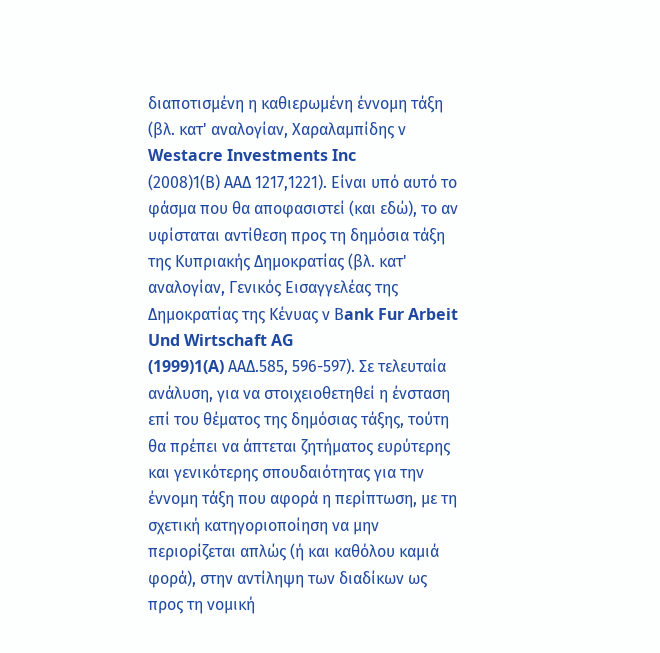διαποτισμένη η καθιερωμένη έννομη τάξη (βλ. κατ' αναλογίαν, Χαραλαμπίδης ν Westacre Investments Inc
(2008)1(Β) ΑΑΔ 1217,1221). Είναι υπό αυτό το φάσμα που θα αποφασιστεί (και εδώ), το αν υφίσταται αντίθεση προς τη δημόσια τάξη της Κυπριακής Δημοκρατίας (βλ. κατ' αναλογίαν, Γενικός Εισαγγελέας της Δημοκρατίας της Κένυας ν Βank Fur Arbeit Und Wirtschaft AG
(1999)1(A) AAΔ.585, 596-597). Σε τελευταία ανάλυση, για να στοιχειοθετηθεί η ένσταση επί του θέματος της δημόσιας τάξης, τούτη θα πρέπει να άπτεται ζητήματος ευρύτερης και γενικότερης σπουδαιότητας για την έννομη τάξη που αφορά η περίπτωση, με τη σχετική κατηγοριοποίηση να μην περιορίζεται απλώς (ή και καθόλου καμιά φορά), στην αντίληψη των διαδίκων ως προς τη νομική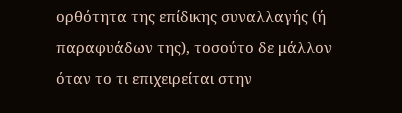ορθότητα της επίδικης συναλλαγής (ή παραφυάδων της), τοσούτο δε μάλλον όταν το τι επιχειρείται στην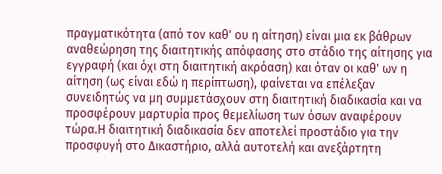πραγματικότητα (από τον καθ' ου η αίτηση) είναι μια εκ βάθρων αναθεώρηση της διαιτητικής απόφασης στο στάδιο της αίτησης για εγγραφή (και όχι στη διαιτητική ακρόαση) και όταν οι καθ' ων η αίτηση (ως είναι εδώ η περίπτωση), φαίνεται να επέλεξαν συνειδητώς να μη συμμετάσχουν στη διαιτητική διαδικασία και να προσφέρουν μαρτυρία προς θεμελίωση των όσων αναφέρουν τώρα.Η διαιτητική διαδικασία δεν αποτελεί προστάδιο για την προσφυγή στο Δικαστήριο, αλλά αυτοτελή και ανεξάρτητη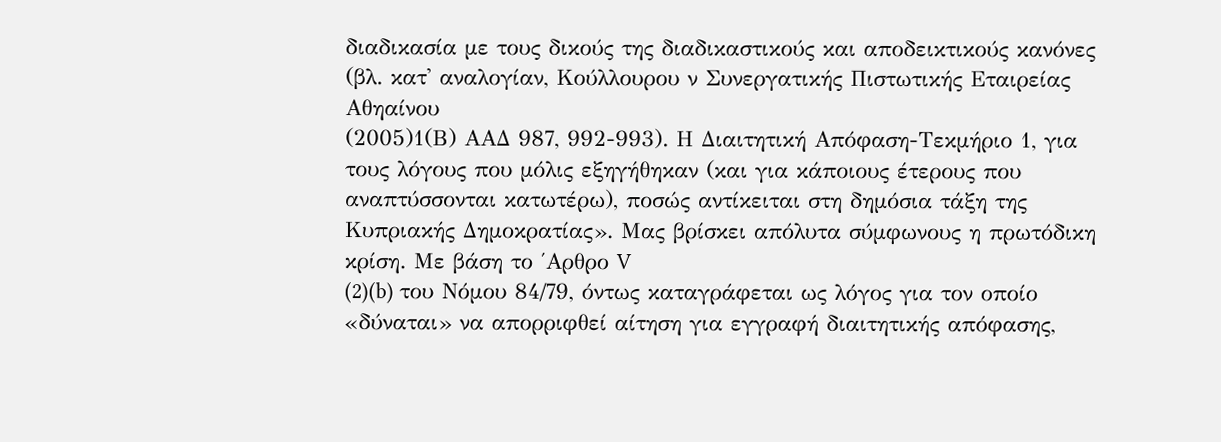διαδικασία με τους δικούς της διαδικαστικούς και αποδεικτικούς κανόνες (βλ. κατ' αναλογίαν, Κούλλουρου ν Συνεργατικής Πιστωτικής Εταιρείας Αθηαίνου
(2005)1(Β) ΑΑΔ 987, 992-993). Η Διαιτητική Απόφαση-Τεκμήριο 1, για τους λόγους που μόλις εξηγήθηκαν (και για κάποιους έτερους που αναπτύσσονται κατωτέρω), ποσώς αντίκειται στη δημόσια τάξη της Κυπριακής Δημοκρατίας». Μας βρίσκει απόλυτα σύμφωνους η πρωτόδικη κρίση. Με βάση το ΄Aρθρο V
(2)(b) του Νόμου 84/79, όντως καταγράφεται ως λόγος για τον οποίο «δύναται» να απορριφθεί αίτηση για εγγραφή διαιτητικής απόφασης,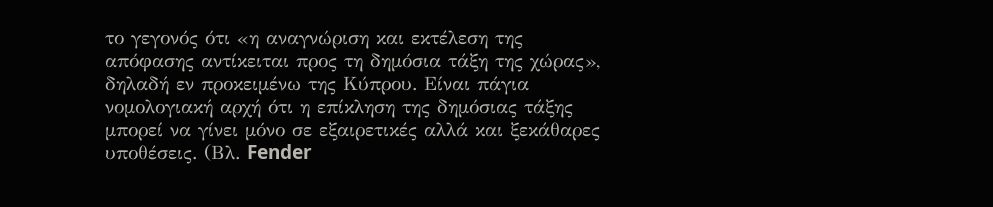το γεγονός ότι «η αναγνώριση και εκτέλεση της απόφασης αντίκειται προς τη δημόσια τάξη της χώρας», δηλαδή εν προκειμένω της Κύπρου. Είναι πάγια νομολογιακή αρχή ότι η επίκληση της δημόσιας τάξης μπορεί να γίνει μόνο σε εξαιρετικές αλλά και ξεκάθαρες υποθέσεις. (Βλ. Fender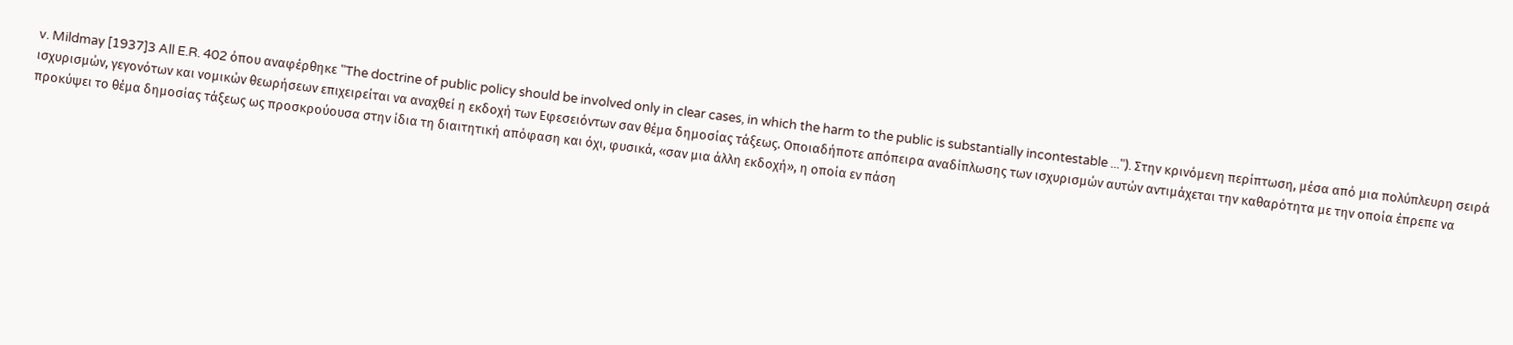v. Mildmay [1937]3 All E.R. 402 όπου αναφέρθηκε "The doctrine of public policy should be involved only in clear cases, in which the harm to the public is substantially incontestable ..."). Στην κρινόμενη περίπτωση, μέσα από μια πολύπλευρη σειρά ισχυρισμών, γεγονότων και νομικών θεωρήσεων επιχειρείται να αναχθεί η εκδοχή των Εφεσειόντων σαν θέμα δημοσίας τάξεως. Οποιαδήποτε απόπειρα αναδίπλωσης των ισχυρισμών αυτών αντιμάχεται την καθαρότητα με την οποία έπρεπε να προκύψει το θέμα δημοσίας τάξεως ως προσκρούουσα στην ίδια τη διαιτητική απόφαση και όχι, φυσικά, «σαν μια άλλη εκδοχή», η οποία εν πάση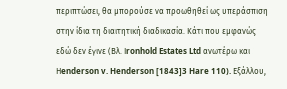περιπτώσει, θα μπορούσε να προωθηθεί ως υπεράσπιση στην ίδια τη διαιτητική διαδικασία. Κάτι που εμφανώς εδώ δεν έγινε (Βλ. Ιronhold Estates Ltd ανωτέρω και Ηenderson v. Henderson [1843]3 Hare 110). Εξάλλου,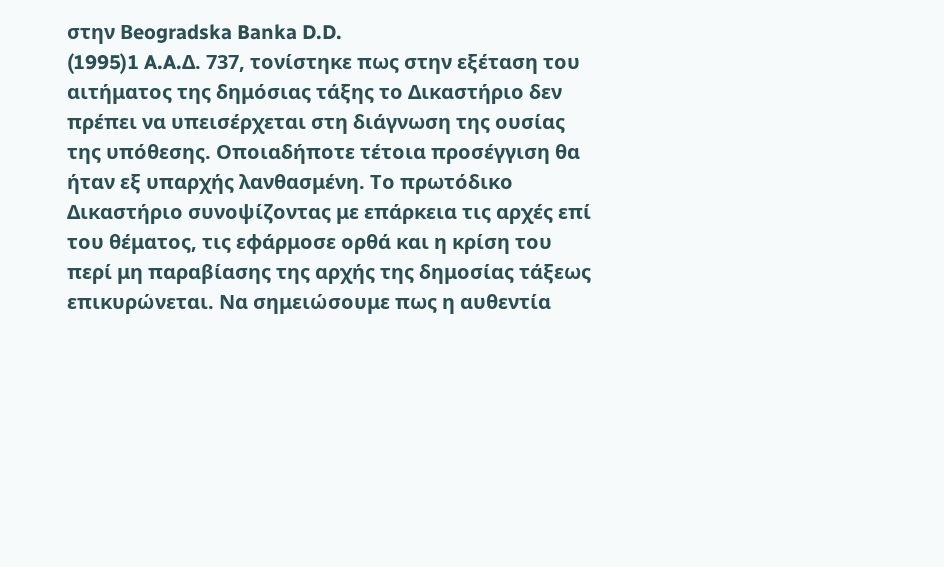στην Βeogradska Banka D.D.
(1995)1 A.A.Δ. 737, τονίστηκε πως στην εξέταση του αιτήματος της δημόσιας τάξης το Δικαστήριο δεν πρέπει να υπεισέρχεται στη διάγνωση της ουσίας της υπόθεσης. Οποιαδήποτε τέτοια προσέγγιση θα ήταν εξ υπαρχής λανθασμένη. Το πρωτόδικο Δικαστήριο συνοψίζοντας με επάρκεια τις αρχές επί του θέματος, τις εφάρμοσε ορθά και η κρίση του περί μη παραβίασης της αρχής της δημοσίας τάξεως επικυρώνεται. Να σημειώσουμε πως η αυθεντία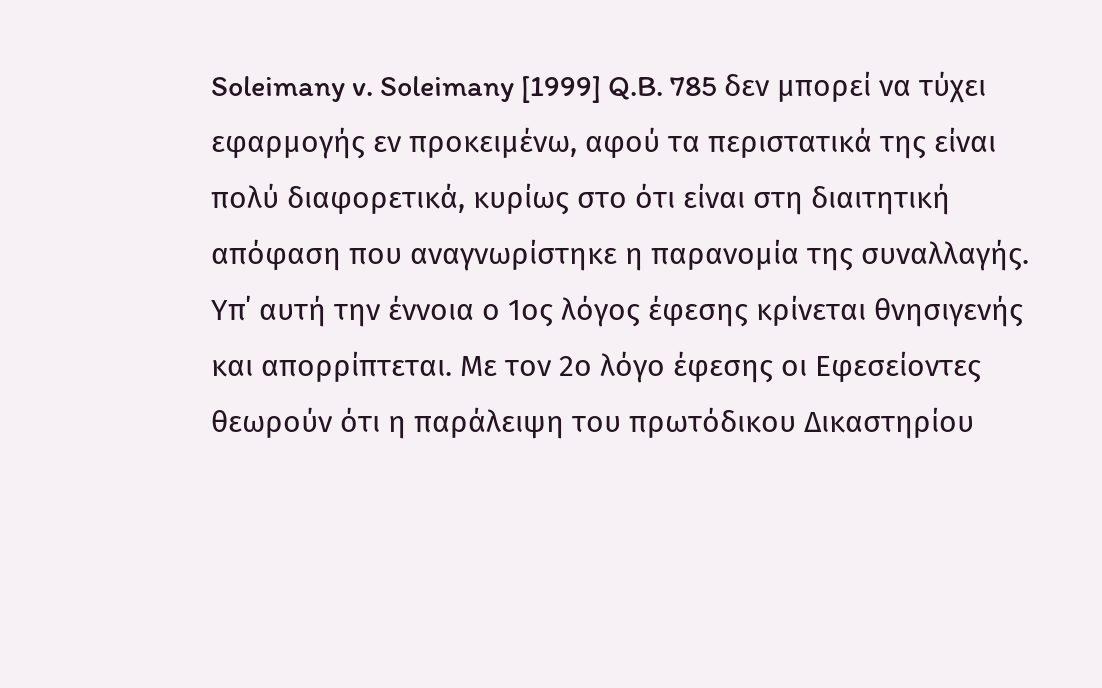Soleimany v. Soleimany [1999] Q.B. 785 δεν μπορεί να τύχει εφαρμογής εν προκειμένω, αφού τα περιστατικά της είναι πολύ διαφορετικά, κυρίως στο ότι είναι στη διαιτητική απόφαση που αναγνωρίστηκε η παρανομία της συναλλαγής. Yπ΄ αυτή την έννοια ο 1ος λόγος έφεσης κρίνεται θνησιγενής και απορρίπτεται. Με τον 2ο λόγο έφεσης οι Εφεσείοντες θεωρούν ότι η παράλειψη του πρωτόδικου Δικαστηρίου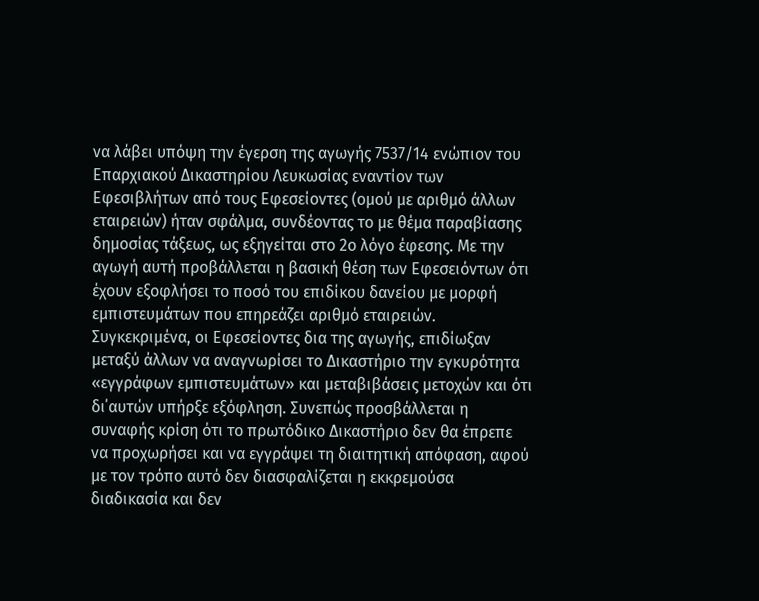να λάβει υπόψη την έγερση της αγωγής 7537/14 ενώπιον του Επαρχιακού Δικαστηρίου Λευκωσίας εναντίον των Εφεσιβλήτων από τους Εφεσείοντες (ομού με αριθμό άλλων εταιρειών) ήταν σφάλμα, συνδέοντας το με θέμα παραβίασης δημοσίας τάξεως, ως εξηγείται στο 2ο λόγο έφεσης. Με την αγωγή αυτή προβάλλεται η βασική θέση των Εφεσειόντων ότι έχουν εξοφλήσει το ποσό του επιδίκου δανείου με μορφή εμπιστευμάτων που επηρεάζει αριθμό εταιρειών. Συγκεκριμένα, οι Εφεσείοντες δια της αγωγής, επιδίωξαν μεταξύ άλλων να αναγνωρίσει το Δικαστήριο την εγκυρότητα «εγγράφων εμπιστευμάτων» και μεταβιβάσεις μετοχών και ότι δι΄αυτών υπήρξε εξόφληση. Συνεπώς προσβάλλεται η συναφής κρίση ότι το πρωτόδικο Δικαστήριο δεν θα έπρεπε να προχωρήσει και να εγγράψει τη διαιτητική απόφαση, αφού με τον τρόπο αυτό δεν διασφαλίζεται η εκκρεμούσα διαδικασία και δεν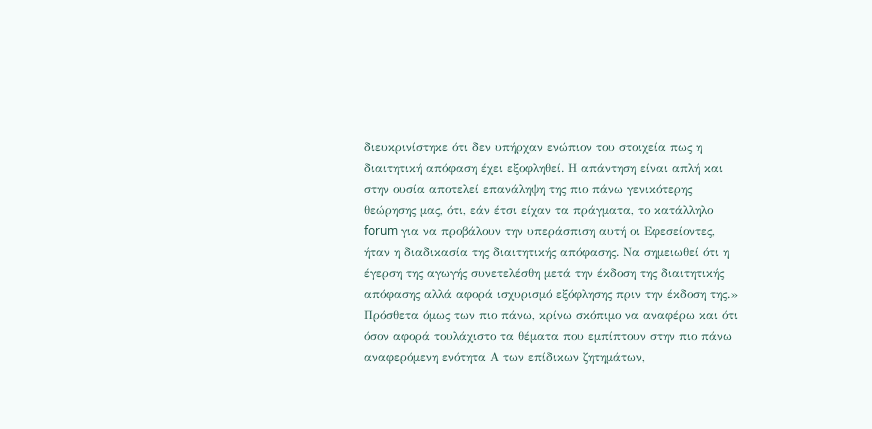διευκρινίστηκε ότι δεν υπήρχαν ενώπιον του στοιχεία πως η διαιτητική απόφαση έχει εξοφληθεί. Η απάντηση είναι απλή και στην ουσία αποτελεί επανάληψη της πιο πάνω γενικότερης θεώρησης μας, ότι, εάν έτσι είχαν τα πράγματα, το κατάλληλο forum για να προβάλουν την υπεράσπιση αυτή οι Εφεσείοντες, ήταν η διαδικασία της διαιτητικής απόφασης. Να σημειωθεί ότι η έγερση της αγωγής συνετελέσθη μετά την έκδοση της διαιτητικής απόφασης αλλά αφορά ισχυρισμό εξόφλησης πριν την έκδοση της.» Πρόσθετα όμως των πιο πάνω, κρίνω σκόπιμο να αναφέρω και ότι όσον αφορά τουλάχιστο τα θέματα που εμπίπτουν στην πιο πάνω αναφερόμενη ενότητα Α των επίδικων ζητημάτων,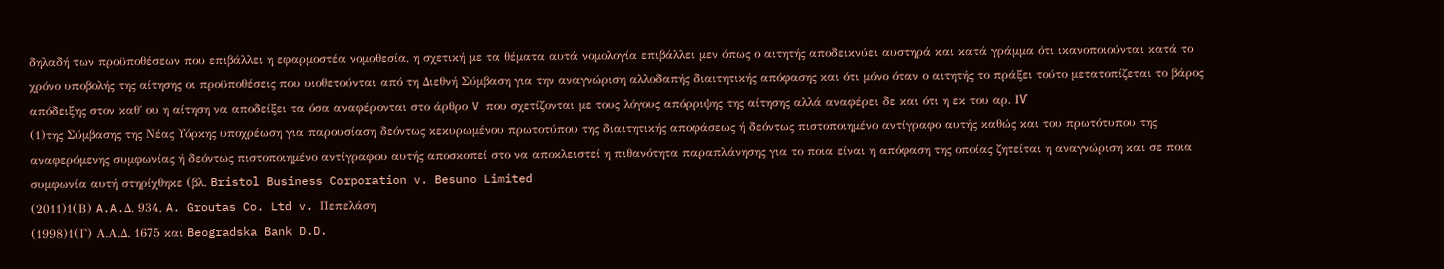δηλαδή των προϋποθέσεων που επιβάλλει η εφαρμοστέα νομοθεσία, η σχετική με τα θέματα αυτά νομολογία επιβάλλει μεν όπως ο αιτητής αποδεικνύει αυστηρά και κατά γράμμα ότι ικανοποιούνται κατά το χρόνο υποβολής της αίτησης οι προϋποθέσεις που υιοθετούνται από τη Διεθνή Σύμβαση για την αναγνώριση αλλοδαπής διαιτητικής απόφασης και ότι μόνο όταν ο αιτητής το πράξει τούτο μετατοπίζεται το βάρος απόδειξης στον καθ΄ ου η αίτηση να αποδείξει τα όσα αναφέρονται στο άρθρο V που σχετίζονται με τους λόγους απόρριψης της αίτησης αλλά αναφέρει δε και ότι η εκ του αρ. ΙѴ
(1)της Σύμβασης της Νέας Υόρκης υποχρέωση για παρουσίαση δεόντως κεκυρωμένου πρωτοτύπου της διαιτητικής αποφάσεως ή δεόντως πιστοποιημένο αντίγραφο αυτής καθώς και του πρωτότυπου της αναφερόμενης συμφωνίας ή δεόντως πιστοποιημένο αντίγραφου αυτής αποσκοπεί στο να αποκλειστεί η πιθανότητα παραπλάνησης για το ποια είναι η απόφαση της οποίας ζητείται η αναγνώριση και σε ποια συμφωνία αυτή στηρίχθηκε (βλ. Bristol Business Corporation v. Besuno Limited
(2011)1(Β) A.A.Δ. 934, A. Groutas Co. Ltd v. Πεπελάση
(1998)1(Γ) Α.Α.Δ. 1675 και Beogradska Bank D.D.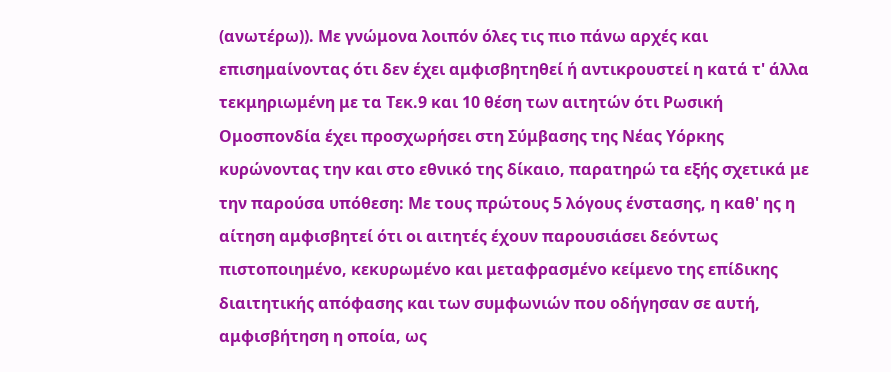(ανωτέρω)). Με γνώμονα λοιπόν όλες τις πιο πάνω αρχές και επισημαίνοντας ότι δεν έχει αμφισβητηθεί ή αντικρουστεί η κατά τ' άλλα τεκμηριωμένη με τα Τεκ.9 και 10 θέση των αιτητών ότι Ρωσική Ομοσπονδία έχει προσχωρήσει στη Σύμβασης της Νέας Υόρκης κυρώνοντας την και στο εθνικό της δίκαιο, παρατηρώ τα εξής σχετικά με την παρούσα υπόθεση: Με τους πρώτους 5 λόγους ένστασης, η καθ' ης η αίτηση αμφισβητεί ότι οι αιτητές έχουν παρουσιάσει δεόντως πιστοποιημένο, κεκυρωμένο και μεταφρασμένο κείμενο της επίδικης διαιτητικής απόφασης και των συμφωνιών που οδήγησαν σε αυτή, αμφισβήτηση η οποία, ως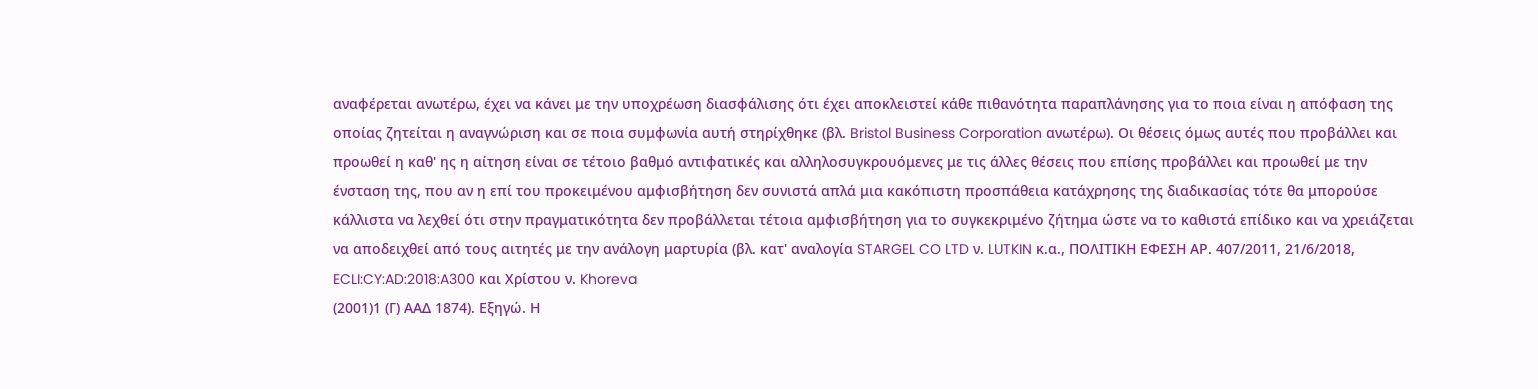αναφέρεται ανωτέρω, έχει να κάνει με την υποχρέωση διασφάλισης ότι έχει αποκλειστεί κάθε πιθανότητα παραπλάνησης για το ποια είναι η απόφαση της οποίας ζητείται η αναγνώριση και σε ποια συμφωνία αυτή στηρίχθηκε (βλ. Bristol Business Corporation ανωτέρω). Οι θέσεις όμως αυτές που προβάλλει και προωθεί η καθ' ης η αίτηση είναι σε τέτοιο βαθμό αντιφατικές και αλληλοσυγκρουόμενες με τις άλλες θέσεις που επίσης προβάλλει και προωθεί με την ένσταση της, που αν η επί του προκειμένου αμφισβήτηση δεν συνιστά απλά μια κακόπιστη προσπάθεια κατάχρησης της διαδικασίας τότε θα μπορούσε κάλλιστα να λεχθεί ότι στην πραγματικότητα δεν προβάλλεται τέτοια αμφισβήτηση για το συγκεκριμένο ζήτημα ώστε να το καθιστά επίδικο και να χρειάζεται να αποδειχθεί από τους αιτητές με την ανάλογη μαρτυρία (βλ. κατ' αναλογία STARGEL CO LTD ν. LUTKIN κ.α., ΠΟΛΙΤΙΚΗ ΕΦΕΣΗ ΑΡ. 407/2011, 21/6/2018, ECLI:CY:AD:2018:A300 και Χρίστου ν. Khoreva
(2001)1 (Γ) ΑΑΔ 1874). Εξηγώ. Η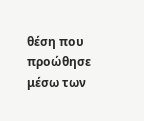θέση που προώθησε μέσω των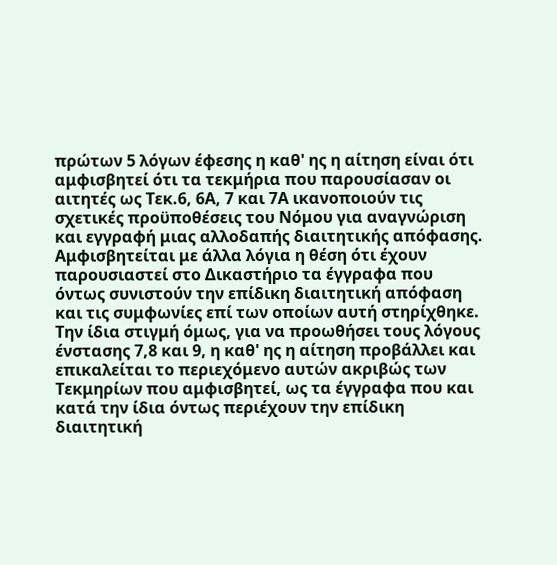πρώτων 5 λόγων έφεσης η καθ' ης η αίτηση είναι ότι αμφισβητεί ότι τα τεκμήρια που παρουσίασαν οι αιτητές ως Τεκ.6, 6Α, 7 και 7Α ικανοποιούν τις σχετικές προϋποθέσεις του Νόμου για αναγνώριση και εγγραφή μιας αλλοδαπής διαιτητικής απόφασης. Αμφισβητείται με άλλα λόγια η θέση ότι έχουν παρουσιαστεί στο Δικαστήριο τα έγγραφα που όντως συνιστούν την επίδικη διαιτητική απόφαση και τις συμφωνίες επί των οποίων αυτή στηρίχθηκε. Την ίδια στιγμή όμως, για να προωθήσει τους λόγους ένστασης 7,8 και 9, η καθ' ης η αίτηση προβάλλει και επικαλείται το περιεχόμενο αυτών ακριβώς των Τεκμηρίων που αμφισβητεί, ως τα έγγραφα που και κατά την ίδια όντως περιέχουν την επίδικη διαιτητική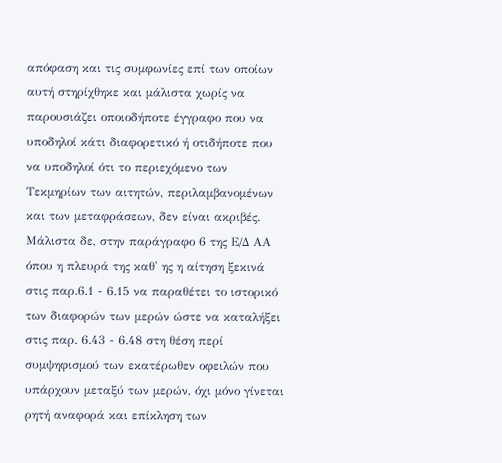απόφαση και τις συμφωνίες επί των οποίων αυτή στηρίχθηκε και μάλιστα χωρίς να παρουσιάζει οποιοδήποτε έγγραφο που να υποδηλοί κάτι διαφορετικό ή οτιδήποτε που να υποδηλοί ότι το περιεχόμενο των Τεκμηρίων των αιτητών, περιλαμβανομένων και των μεταφράσεων, δεν είναι ακριβές. Μάλιστα δε, στην παράγραφο 6 της Ε/Δ ΑΑ όπου η πλευρά της καθ' ης η αίτηση ξεκινά στις παρ.6.1 - 6.15 να παραθέτει το ιστορικό των διαφορών των μερών ώστε να καταλήξει στις παρ. 6.43 - 6.48 στη θέση περί συμψηφισμού των εκατέρωθεν οφειλών που υπάρχουν μεταξύ των μερών, όχι μόνο γίνεται ρητή αναφορά και επίκληση των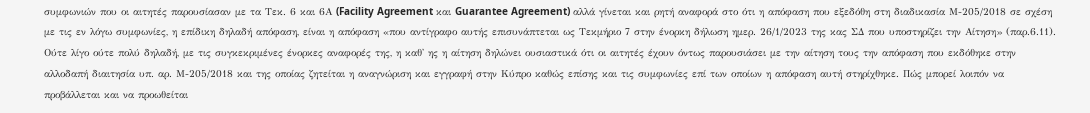συμφωνιών που οι αιτητές παρουσίασαν με τα Τεκ. 6 και 6Α (Facility Agreement και Guarantee Agreement) αλλά γίνεται και ρητή αναφορά στο ότι η απόφαση που εξεδόθη στη διαδικασία Μ-205/2018 σε σχέση με τις εν λόγω συμφωνίες, η επίδικη δηλαδή απόφαση, είναι η απόφαση «που αντίγραφο αυτής επισυνάπτεται ως Τεκμήριο 7 στην ένορκη δήλωση ημερ. 26/1/2023 της κας ΣΔ που υποστηρίζει την Αίτηση» (παρ.6.11). Ούτε λίγο ούτε πολύ δηλαδή, με τις συγκεκριμένες ένορκες αναφορές της, η καθ' ης η αίτηση δηλώνει ουσιαστικά ότι οι αιτητές έχουν όντως παρουσιάσει με την αίτηση τους την απόφαση που εκδόθηκε στην αλλοδαπή διαιτησία υπ. αρ. Μ-205/2018 και της οποίας ζητείται η αναγνώριση και εγγραφή στην Κύπρο καθώς επίσης και τις συμφωνίες επί των οποίων η απόφαση αυτή στηρίχθηκε. Πώς μπορεί λοιπόν να προβάλλεται και να προωθείται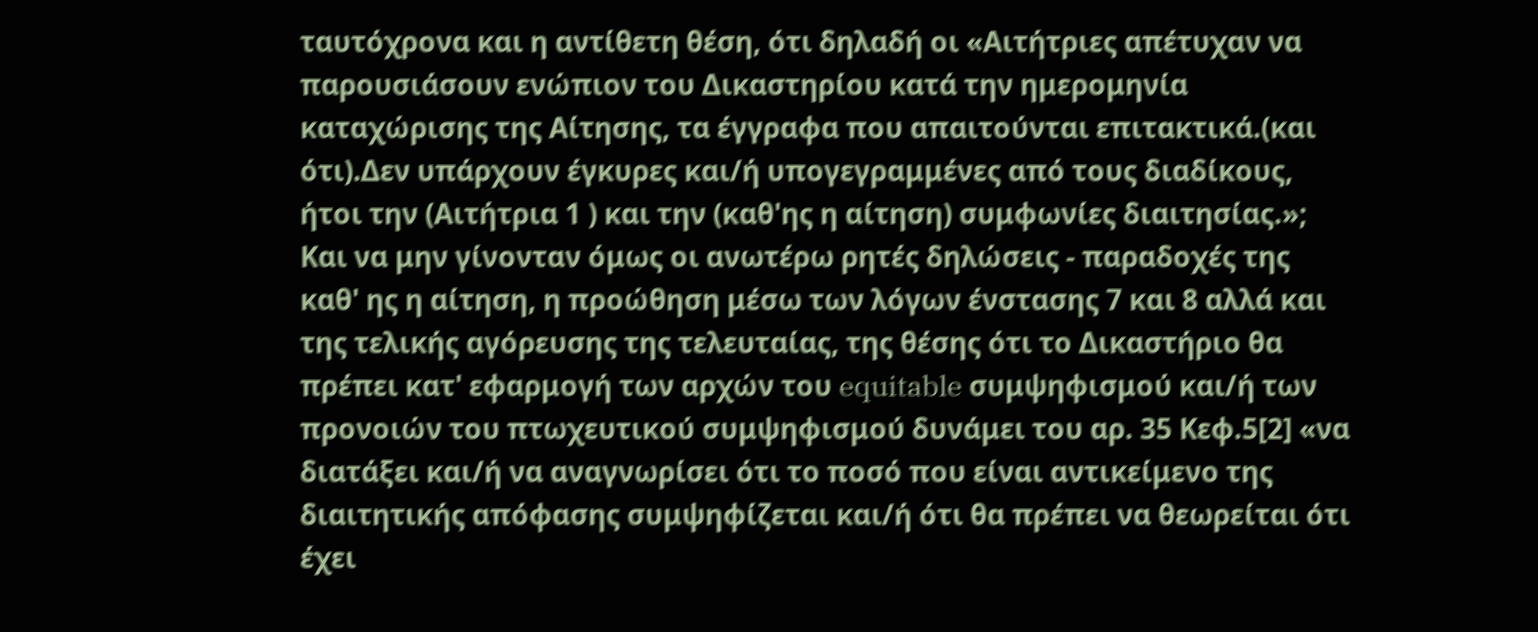ταυτόχρονα και η αντίθετη θέση, ότι δηλαδή οι «Αιτήτριες απέτυχαν να παρουσιάσουν ενώπιον του Δικαστηρίου κατά την ημερομηνία καταχώρισης της Αίτησης, τα έγγραφα που απαιτούνται επιτακτικά.(και ότι).Δεν υπάρχουν έγκυρες και/ή υπογεγραμμένες από τους διαδίκους, ήτοι την (Αιτήτρια 1 ) και την (καθ'ης η αίτηση) συμφωνίες διαιτησίας.»; Και να μην γίνονταν όμως οι ανωτέρω ρητές δηλώσεις - παραδοχές της καθ' ης η αίτηση, η προώθηση μέσω των λόγων ένστασης 7 και 8 αλλά και της τελικής αγόρευσης της τελευταίας, της θέσης ότι το Δικαστήριο θα πρέπει κατ' εφαρμογή των αρχών του equitable συμψηφισμού και/ή των προνοιών του πτωχευτικού συμψηφισμού δυνάμει του αρ. 35 Κεφ.5[2] «να διατάξει και/ή να αναγνωρίσει ότι το ποσό που είναι αντικείμενο της διαιτητικής απόφασης συμψηφίζεται και/ή ότι θα πρέπει να θεωρείται ότι έχει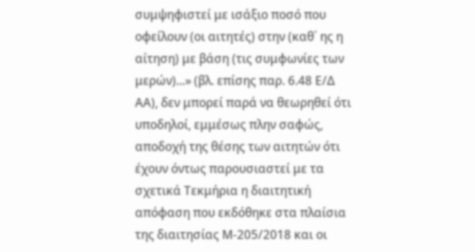συμψηφιστεί με ισάξιο ποσό που οφείλουν (οι αιτητές) στην (καθ΄ ης η αίτηση) με βάση (τις συμφωνίες των μερών)...» (βλ. επίσης παρ. 6.48 Ε/Δ ΑΑ), δεν μπορεί παρά να θεωρηθεί ότι υποδηλοί, εμμέσως πλην σαφώς, αποδοχή της θέσης των αιτητών ότι έχουν όντως παρουσιαστεί με τα σχετικά Τεκμήρια η διαιτητική απόφαση που εκδόθηκε στα πλαίσια της διαιτησίας Μ-205/2018 και οι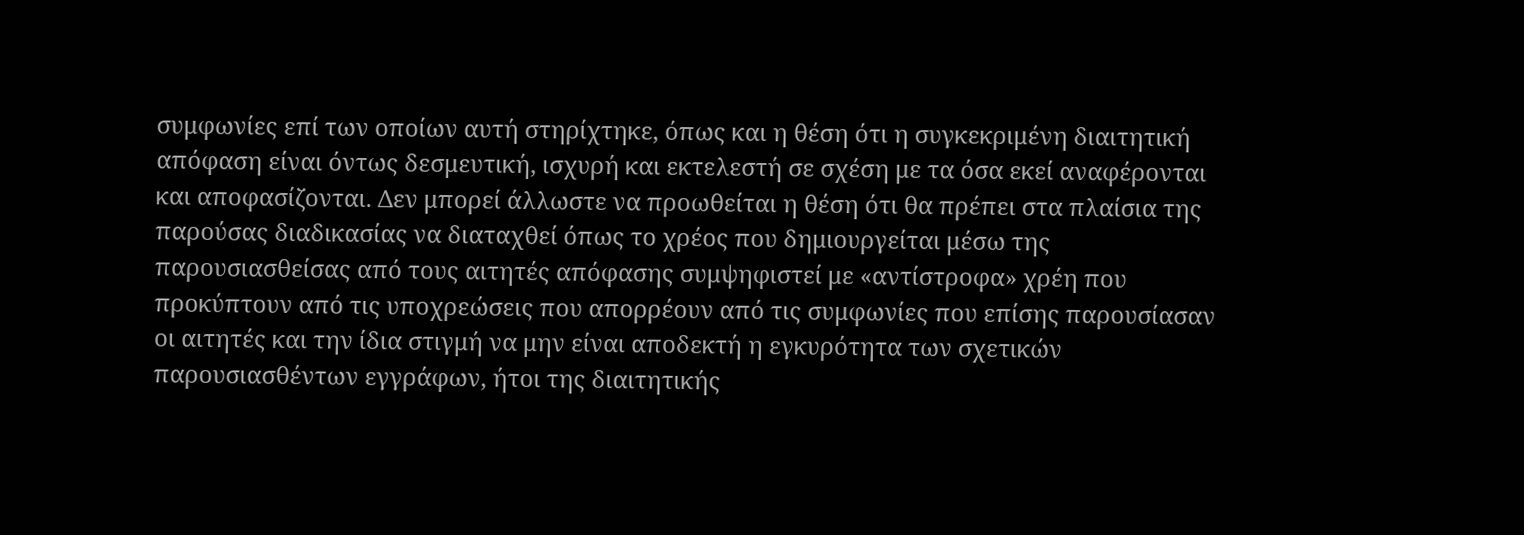συμφωνίες επί των οποίων αυτή στηρίχτηκε, όπως και η θέση ότι η συγκεκριμένη διαιτητική απόφαση είναι όντως δεσμευτική, ισχυρή και εκτελεστή σε σχέση με τα όσα εκεί αναφέρονται και αποφασίζονται. Δεν μπορεί άλλωστε να προωθείται η θέση ότι θα πρέπει στα πλαίσια της παρούσας διαδικασίας να διαταχθεί όπως το χρέος που δημιουργείται μέσω της παρουσιασθείσας από τους αιτητές απόφασης συμψηφιστεί με «αντίστροφα» χρέη που προκύπτουν από τις υποχρεώσεις που απορρέουν από τις συμφωνίες που επίσης παρουσίασαν οι αιτητές και την ίδια στιγμή να μην είναι αποδεκτή η εγκυρότητα των σχετικών παρουσιασθέντων εγγράφων, ήτοι της διαιτητικής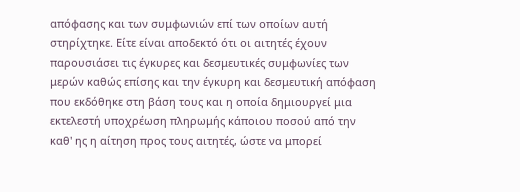απόφασης και των συμφωνιών επί των οποίων αυτή στηρίχτηκε. Είτε είναι αποδεκτό ότι οι αιτητές έχουν παρουσιάσει τις έγκυρες και δεσμευτικές συμφωνίες των μερών καθώς επίσης και την έγκυρη και δεσμευτική απόφαση που εκδόθηκε στη βάση τους και η οποία δημιουργεί μια εκτελεστή υποχρέωση πληρωμής κάποιου ποσού από την καθ' ης η αίτηση προς τους αιτητές, ώστε να μπορεί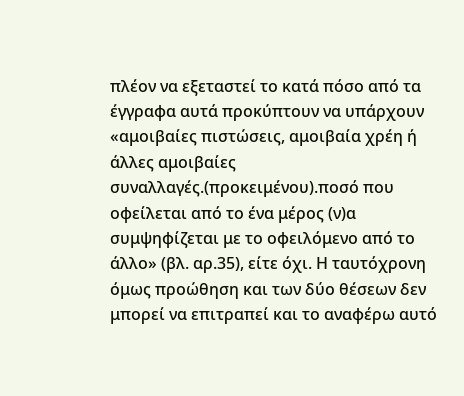πλέον να εξεταστεί το κατά πόσο από τα έγγραφα αυτά προκύπτουν να υπάρχουν «αμοιβαίες πιστώσεις, αμοιβαία χρέη ή άλλες αμοιβαίες συναλλαγές.(προκειμένου).ποσό που οφείλεται από το ένα μέρος (ν)α συμψηφίζεται με το οφειλόμενο από το άλλο» (βλ. αρ.35), είτε όχι. Η ταυτόχρονη όμως προώθηση και των δύο θέσεων δεν μπορεί να επιτραπεί και το αναφέρω αυτό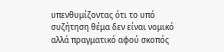υπενθυμίζοντας ότι το υπό συζήτηση θέμα δεν είναι νομικό αλλά πραγματικό αφού σκοπός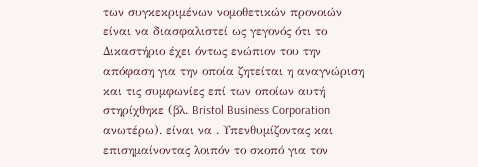των συγκεκριμένων νομοθετικών προνοιών είναι να διασφαλιστεί ως γεγονός ότι το Δικαστήριο έχει όντως ενώπιον του την απόφαση για την οποία ζητείται η αναγνώριση και τις συμφωνίες επί των οποίων αυτή στηρίχθηκε (βλ. Bristol Business Corporation ανωτέρω). είναι να . Υπενθυμίζοντας και επισημαίνοντας λοιπόν το σκοπό για τον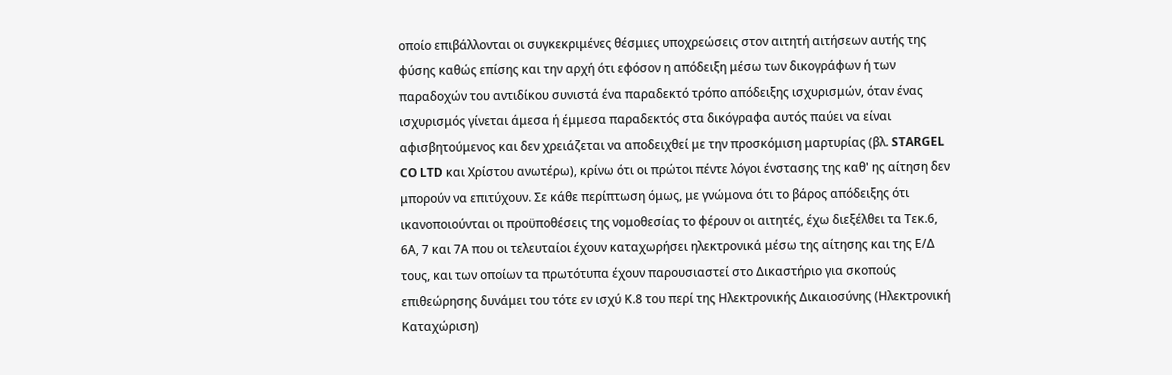οποίο επιβάλλονται οι συγκεκριμένες θέσμιες υποχρεώσεις στον αιτητή αιτήσεων αυτής της φύσης καθώς επίσης και την αρχή ότι εφόσον η απόδειξη μέσω των δικογράφων ή των παραδοχών του αντιδίκου συνιστά ένα παραδεκτό τρόπο απόδειξης ισχυρισμών, όταν ένας ισχυρισμός γίνεται άμεσα ή έμμεσα παραδεκτός στα δικόγραφα αυτός παύει να είναι αφισβητούμενος και δεν χρειάζεται να αποδειχθεί με την προσκόμιση μαρτυρίας (βλ. STARGEL CO LTD και Χρίστου ανωτέρω), κρίνω ότι οι πρώτοι πέντε λόγοι ένστασης της καθ' ης αίτηση δεν μπορούν να επιτύχουν. Σε κάθε περίπτωση όμως, με γνώμονα ότι το βάρος απόδειξης ότι ικανοποιούνται οι προϋποθέσεις της νομοθεσίας το φέρουν οι αιτητές, έχω διεξέλθει τα Τεκ.6, 6Α, 7 και 7Α που οι τελευταίοι έχουν καταχωρήσει ηλεκτρονικά μέσω της αίτησης και της Ε/Δ τους, και των οποίων τα πρωτότυπα έχουν παρουσιαστεί στο Δικαστήριο για σκοπούς επιθεώρησης δυνάμει του τότε εν ισχύ Κ.8 του περί της Ηλεκτρονικής Δικαιοσύνης (Ηλεκτρονική Καταχώριση)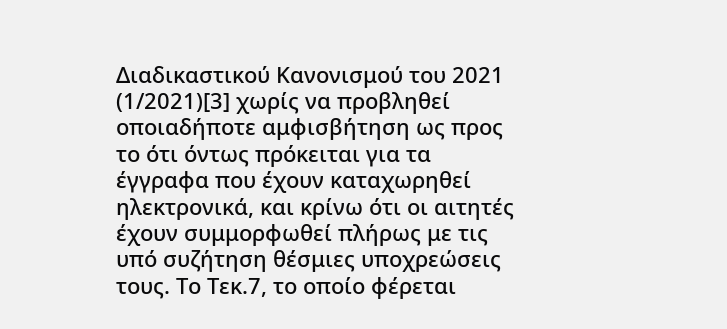Διαδικαστικού Κανονισμού του 2021 (1/2021)[3] χωρίς να προβληθεί οποιαδήποτε αμφισβήτηση ως προς το ότι όντως πρόκειται για τα έγγραφα που έχουν καταχωρηθεί ηλεκτρονικά, και κρίνω ότι οι αιτητές έχουν συμμορφωθεί πλήρως με τις υπό συζήτηση θέσμιες υποχρεώσεις τους. Το Τεκ.7, το οποίο φέρεται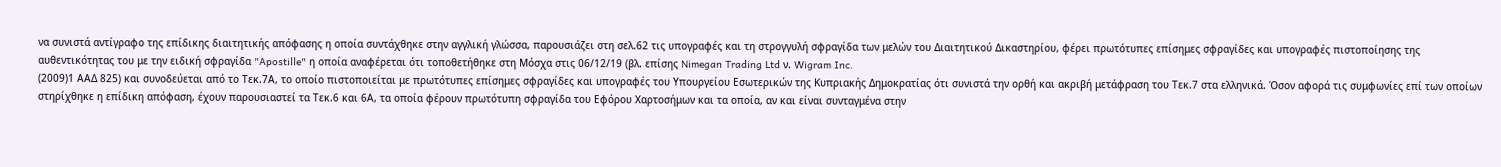να συνιστά αντίγραφο της επίδικης διαιτητικής απόφασης η οποία συντάχθηκε στην αγγλική γλώσσα, παρουσιάζει στη σελ.62 τις υπογραφές και τη στρογγυλή σφραγίδα των μελών του Διαιτητικού Δικαστηρίου, φέρει πρωτότυπες επίσημες σφραγίδες και υπογραφές πιστοποίησης της αυθεντικότητας του με την ειδική σφραγίδα "Apostille" η οποία αναφέρεται ότι τοποθετήθηκε στη Μόσχα στις 06/12/19 (βλ. επίσης Nimegan Trading Ltd ν. Wigram Inc.
(2009)1 ΑΑΔ 825) και συνοδεύεται από το Τεκ.7Α, το οποίο πιστοποιείται με πρωτότυπες επίσημες σφραγίδες και υπογραφές του Υπουργείου Εσωτερικών της Κυπριακής Δημοκρατίας ότι συνιστά την ορθή και ακριβή μετάφραση του Τεκ.7 στα ελληνικά. Όσον αφορά τις συμφωνίες επί των οποίων στηρίχθηκε η επίδικη απόφαση, έχουν παρουσιαστεί τα Τεκ.6 και 6Α, τα οποία φέρουν πρωτότυπη σφραγίδα του Εφόρου Χαρτοσήμων και τα οποία, αν και είναι συνταγμένα στην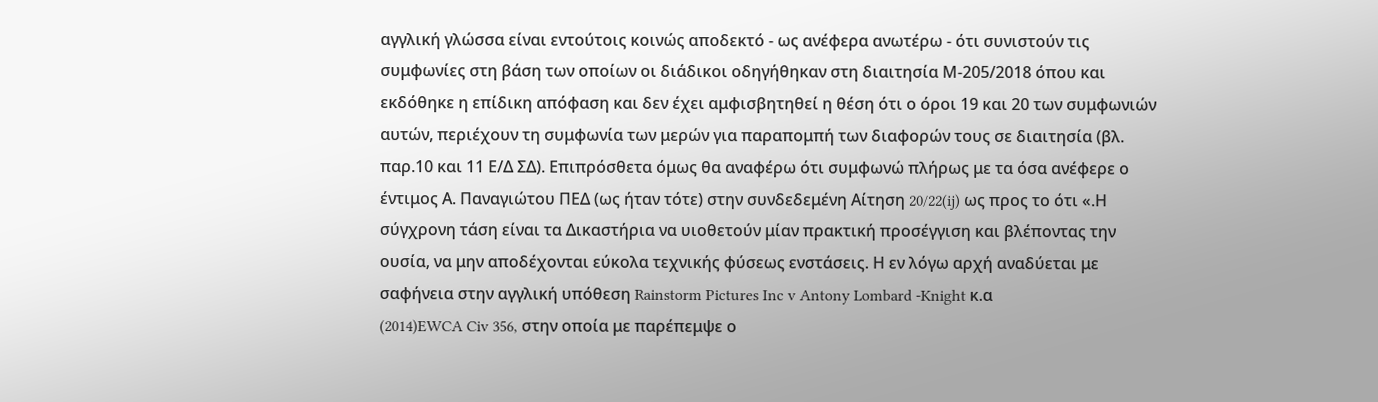αγγλική γλώσσα είναι εντούτοις κοινώς αποδεκτό - ως ανέφερα ανωτέρω - ότι συνιστούν τις συμφωνίες στη βάση των οποίων οι διάδικοι οδηγήθηκαν στη διαιτησία Μ-205/2018 όπου και εκδόθηκε η επίδικη απόφαση και δεν έχει αμφισβητηθεί η θέση ότι ο όροι 19 και 20 των συμφωνιών αυτών, περιέχουν τη συμφωνία των μερών για παραπομπή των διαφορών τους σε διαιτησία (βλ. παρ.10 και 11 Ε/Δ ΣΔ). Επιπρόσθετα όμως θα αναφέρω ότι συμφωνώ πλήρως με τα όσα ανέφερε ο έντιμος Α. Παναγιώτου ΠΕΔ (ως ήταν τότε) στην συνδεδεμένη Αίτηση 20/22(ij) ως προς το ότι «.Η σύγχρονη τάση είναι τα Δικαστήρια να υιοθετούν μίαν πρακτική προσέγγιση και βλέποντας την ουσία, να μην αποδέχονται εύκολα τεχνικής φύσεως ενστάσεις. Η εν λόγω αρχή αναδύεται με σαφήνεια στην αγγλική υπόθεση Rainstorm Pictures Inc v Antony Lombard -Knight κ.α
(2014)EWCA Civ 356, στην οποία με παρέπεμψε ο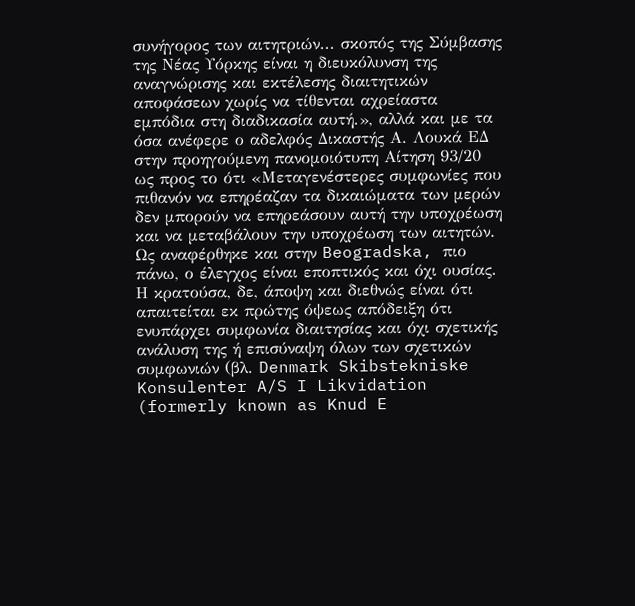συνήγορος των αιτητριών... σκοπός της Σύμβασης της Νέας Υόρκης είναι η διευκόλυνση της αναγνώρισης και εκτέλεσης διαιτητικών αποφάσεων χωρίς να τίθενται αχρείαστα εμπόδια στη διαδικασία αυτή.», αλλά και με τα όσα ανέφερε ο αδελφός Δικαστής Α. Λουκά ΕΔ στην προηγούμενη πανομοιότυπη Αίτηση 93/20 ως προς το ότι «Μεταγενέστερες συμφωνίες που πιθανόν να επηρέαζαν τα δικαιώματα των μερών δεν μπορούν να επηρεάσουν αυτή την υποχρέωση και να μεταβάλουν την υποχρέωση των αιτητών. Ως αναφέρθηκε και στην Beogradska, πιο πάνω, ο έλεγχος είναι εποπτικός και όχι ουσίας. Η κρατούσα, δε, άποψη και διεθνώς είναι ότι απαιτείται εκ πρώτης όψεως απόδειξη ότι ενυπάρχει συμφωνία διαιτησίας και όχι σχετικής ανάλυση της ή επισύναψη όλων των σχετικών συμφωνιών (βλ. Denmark Skibstekniske Konsulenter A/S I Likvidation (formerly known as Knud E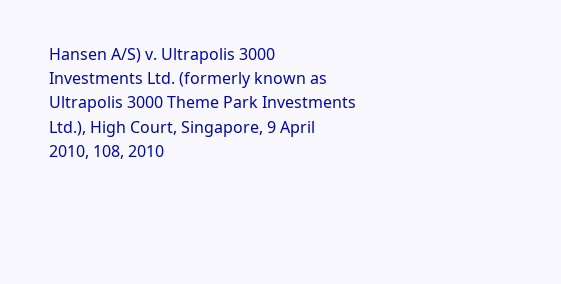Hansen A/S) v. Ultrapolis 3000 Investments Ltd. (formerly known as Ultrapolis 3000 Theme Park Investments Ltd.), High Court, Singapore, 9 April 2010, 108, 2010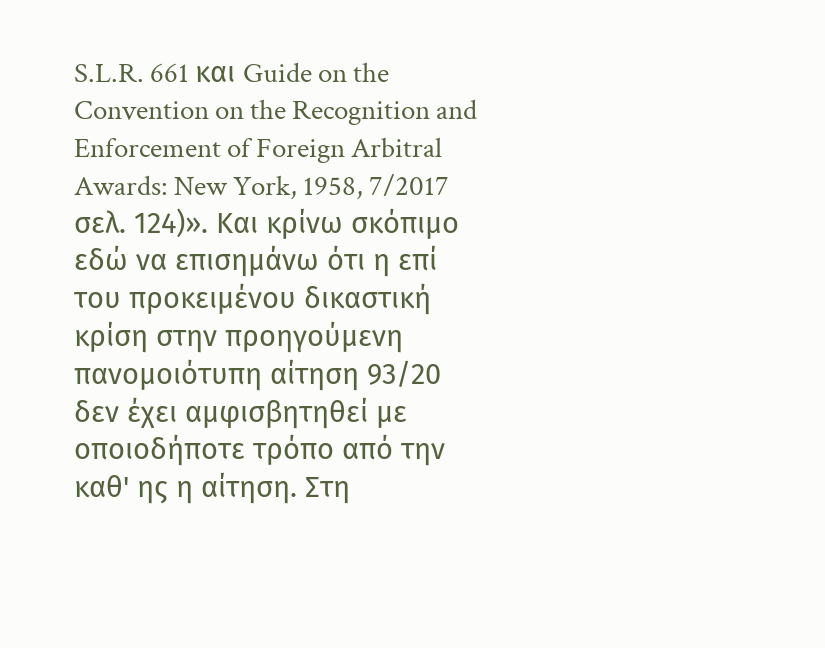S.L.R. 661 και Guide on the Convention on the Recognition and Enforcement of Foreign Arbitral Awards: New York, 1958, 7/2017 σελ. 124)». Και κρίνω σκόπιμο εδώ να επισημάνω ότι η επί του προκειμένου δικαστική κρίση στην προηγούμενη πανομοιότυπη αίτηση 93/20 δεν έχει αμφισβητηθεί με οποιοδήποτε τρόπο από την καθ' ης η αίτηση. Στη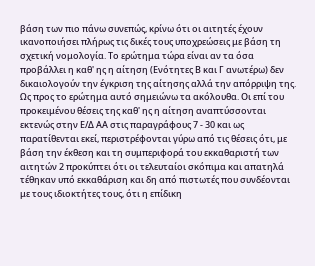βάση των πιο πάνω συνεπώς, κρίνω ότι οι αιτητές έχουν ικανοποιήσει πλήρως τις δικές τους υποχρεώσεις με βάση τη σχετική νομολογία. Το ερώτημα τώρα είναι αν τα όσα προβάλλει η καθ' ης η αίτηση (Ενότητες Β και Γ ανωτέρω) δεν δικαιολογούν την έγκριση της αίτησης αλλά την απόρριψη της. Ως προς το ερώτημα αυτό σημειώνω τα ακόλουθα. Οι επί του προκειμένου θέσεις της καθ' ης η αίτηση αναπτύσσονται εκτενώς στην Ε/Δ ΑΑ στις παραγράφους 7 - 30 και ως παρατίθενται εκεί, περιστρέφονται γύρω από τις θέσεις ότι, με βάση την έκθεση και τη συμπεριφορά του εκκαθαριστή των αιτητών 2 προκύπτει ότι οι τελευταίοι σκόπιμα και απατηλά τέθηκαν υπό εκκαθάριση και δη από πιστωτές που συνδέονται με τους ιδιοκτήτες τους, ότι η επίδικη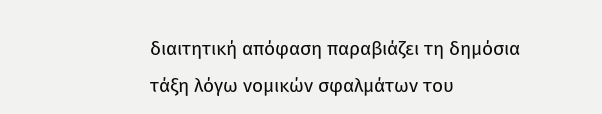διαιτητική απόφαση παραβιάζει τη δημόσια τάξη λόγω νομικών σφαλμάτων του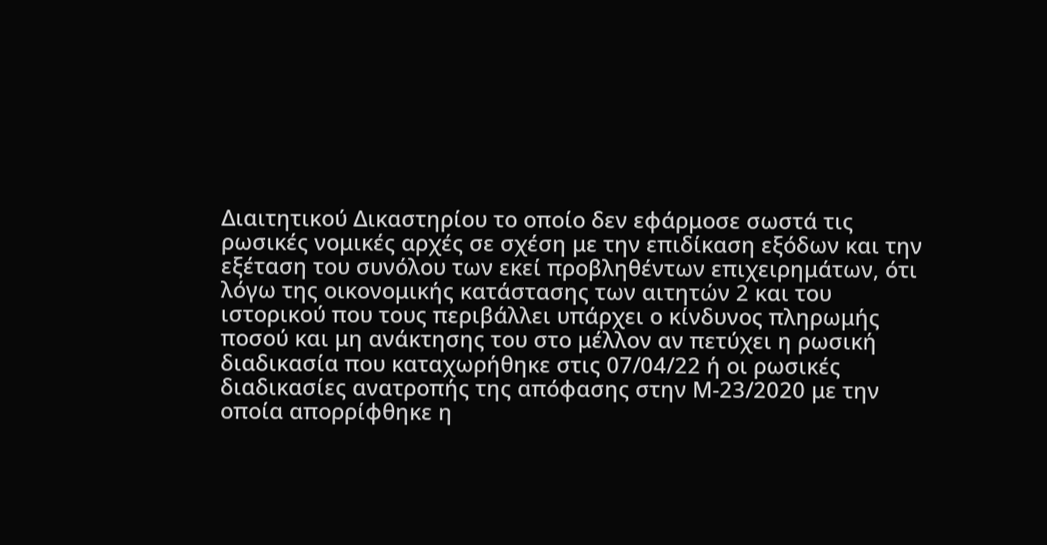Διαιτητικού Δικαστηρίου το οποίο δεν εφάρμοσε σωστά τις ρωσικές νομικές αρχές σε σχέση με την επιδίκαση εξόδων και την εξέταση του συνόλου των εκεί προβληθέντων επιχειρημάτων, ότι λόγω της οικονομικής κατάστασης των αιτητών 2 και του ιστορικού που τους περιβάλλει υπάρχει ο κίνδυνος πληρωμής ποσού και μη ανάκτησης του στο μέλλον αν πετύχει η ρωσική διαδικασία που καταχωρήθηκε στις 07/04/22 ή οι ρωσικές διαδικασίες ανατροπής της απόφασης στην Μ-23/2020 με την οποία απορρίφθηκε η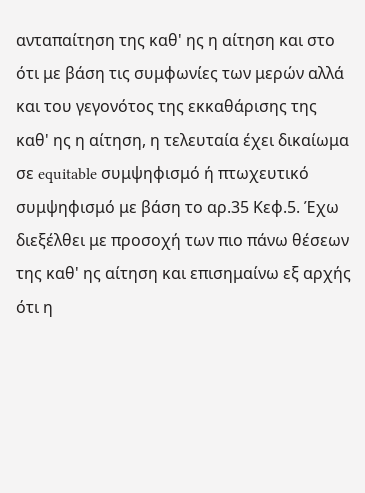ανταπαίτηση της καθ' ης η αίτηση και στο ότι με βάση τις συμφωνίες των μερών αλλά και του γεγονότος της εκκαθάρισης της καθ' ης η αίτηση, η τελευταία έχει δικαίωμα σε equitable συμψηφισμό ή πτωχευτικό συμψηφισμό με βάση το αρ.35 Κεφ.5. Έχω διεξέλθει με προσοχή των πιο πάνω θέσεων της καθ' ης αίτηση και επισημαίνω εξ αρχής ότι η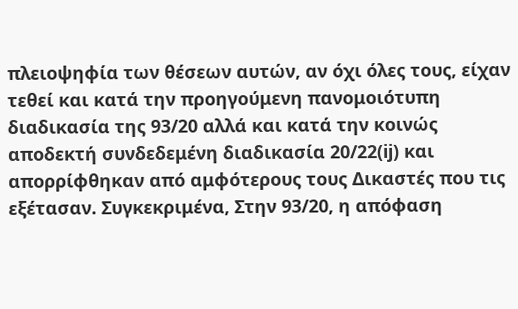πλειοψηφία των θέσεων αυτών, αν όχι όλες τους, είχαν τεθεί και κατά την προηγούμενη πανομοιότυπη διαδικασία της 93/20 αλλά και κατά την κοινώς αποδεκτή συνδεδεμένη διαδικασία 20/22(ij) και απορρίφθηκαν από αμφότερους τους Δικαστές που τις εξέτασαν. Συγκεκριμένα, Στην 93/20, η απόφαση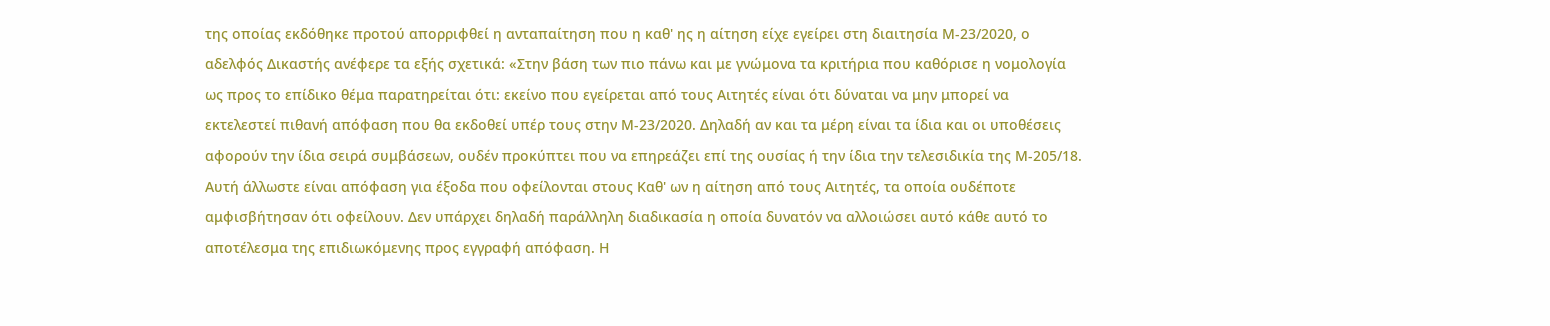της οποίας εκδόθηκε προτού απορριφθεί η ανταπαίτηση που η καθ' ης η αίτηση είχε εγείρει στη διαιτησία Μ-23/2020, ο αδελφός Δικαστής ανέφερε τα εξής σχετικά: «Στην βάση των πιο πάνω και με γνώμονα τα κριτήρια που καθόρισε η νομολογία ως προς το επίδικο θέμα παρατηρείται ότι: εκείνο που εγείρεται από τους Αιτητές είναι ότι δύναται να μην μπορεί να εκτελεστεί πιθανή απόφαση που θα εκδοθεί υπέρ τους στην Μ-23/2020. Δηλαδή αν και τα μέρη είναι τα ίδια και οι υποθέσεις αφορούν την ίδια σειρά συμβάσεων, ουδέν προκύπτει που να επηρεάζει επί της ουσίας ή την ίδια την τελεσιδικία της Μ-205/18. Αυτή άλλωστε είναι απόφαση για έξοδα που οφείλονται στους Καθ' ων η αίτηση από τους Αιτητές, τα οποία ουδέποτε αμφισβήτησαν ότι οφείλουν. Δεν υπάρχει δηλαδή παράλληλη διαδικασία η οποία δυνατόν να αλλοιώσει αυτό κάθε αυτό το αποτέλεσμα της επιδιωκόμενης προς εγγραφή απόφαση. Η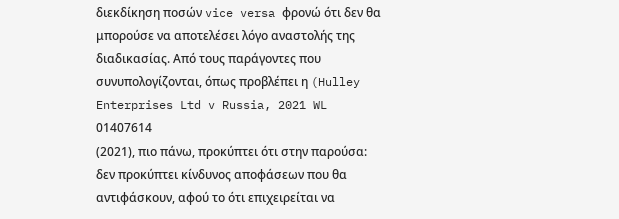διεκδίκηση ποσών vice versa φρονώ ότι δεν θα μπορούσε να αποτελέσει λόγο αναστολής της διαδικασίας. Από τους παράγοντες που συνυπολογίζονται, όπως προβλέπει η (Hulley Enterprises Ltd v Russia, 2021 WL 01407614
(2021), πιο πάνω, προκύπτει ότι στην παρούσα: δεν προκύπτει κίνδυνος αποφάσεων που θα αντιφάσκουν, αφού το ότι επιχειρείται να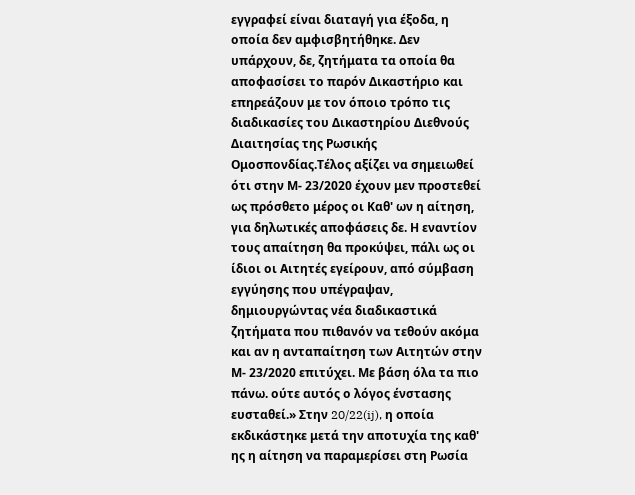εγγραφεί είναι διαταγή για έξοδα, η οποία δεν αμφισβητήθηκε. Δεν υπάρχουν, δε, ζητήματα τα οποία θα αποφασίσει το παρόν Δικαστήριο και επηρεάζουν με τον όποιο τρόπο τις διαδικασίες του Δικαστηρίου Διεθνούς Διαιτησίας της Ρωσικής Ομοσπονδίας.Τέλος αξίζει να σημειωθεί ότι στην Μ- 23/2020 έχουν μεν προστεθεί ως πρόσθετο μέρος οι Καθ' ων η αίτηση, για δηλωτικές αποφάσεις δε. Η εναντίον τους απαίτηση θα προκύψει, πάλι ως οι ίδιοι οι Αιτητές εγείρουν, από σύμβαση εγγύησης που υπέγραψαν, δημιουργώντας νέα διαδικαστικά ζητήματα που πιθανόν να τεθούν ακόμα και αν η ανταπαίτηση των Αιτητών στην Μ- 23/2020 επιτύχει. Με βάση όλα τα πιο πάνω. ούτε αυτός ο λόγος ένστασης ευσταθεί.» Στην 20/22(ij), η οποία εκδικάστηκε μετά την αποτυχία της καθ' ης η αίτηση να παραμερίσει στη Ρωσία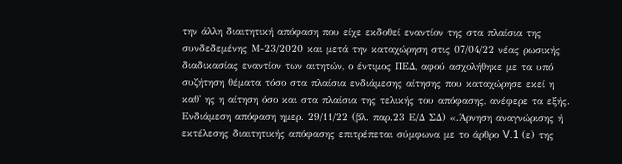την άλλη διαιτητική απόφαση που είχε εκδοθεί εναντίον της στα πλαίσια της συνδεδεμένης Μ-23/2020 και μετά την καταχώρηση στις 07/04/22 νέας ρωσικής διαδικασίας εναντίον των αιτητών, ο έντιμος ΠΕΔ, αφού ασχολήθηκε με τα υπό συζήτηση θέματα τόσο στα πλαίσια ενδιάμεσης αίτησης που καταχώρησε εκεί η καθ' ης η αίτηση όσο και στα πλαίσια της τελικής του απόφασης, ανέφερε τα εξής. Ενδιάμεση απόφαση ημερ. 29/11/22 (βλ. παρ.23 Ε/Δ ΣΔ) «.Άρνηση αναγνώρισης ή εκτέλεσης διαιτητικής απόφασης επιτρέπεται σύμφωνα με το άρθρο V.1 (ε) της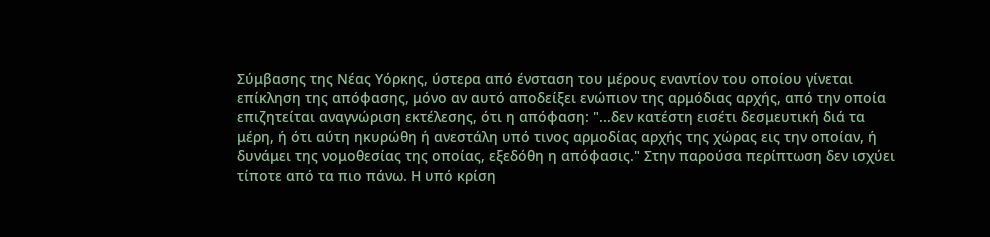Σύμβασης της Νέας Υόρκης, ύστερα από ένσταση του μέρους εναντίον του οποίου γίνεται επίκληση της απόφασης, μόνο αν αυτό αποδείξει ενώπιον της αρμόδιας αρχής, από την οποία επιζητείται αναγνώριση εκτέλεσης, ότι η απόφαση: "...δεν κατέστη εισέτι δεσμευτική διά τα μέρη, ή ότι αύτη ηκυρώθη ή ανεστάλη υπό τινος αρμοδίας αρχής της χώρας εις την οποίαν, ή δυνάμει της νομοθεσίας της οποίας, εξεδόθη η απόφασις." Στην παρούσα περίπτωση δεν ισχύει τίποτε από τα πιο πάνω. Η υπό κρίση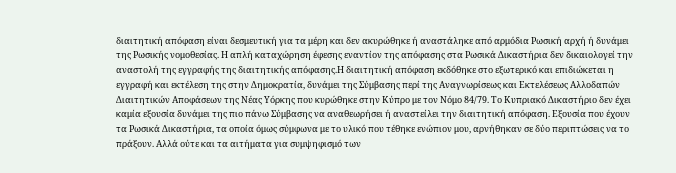διαιτητική απόφαση είναι δεσμευτική για τα μέρη και δεν ακυρώθηκε ή αναστάληκε από αρμόδια Ρωσική αρχή ή δυνάμει της Ρωσικής νομοθεσίας. Η απλή καταχώρηση έφεσης εναντίον της απόφασης στα Ρωσικά Δικαστήρια δεν δικαιολογεί την αναστολή της εγγραφής της διαιτητικής απόφασης.Η διαιτητική απόφαση εκδόθηκε στο εξωτερικό και επιδιώκεται η εγγραφή και εκτέλεση της στην Δημοκρατία, δυνάμει της Σύμβασης περί της Αναγνωρίσεως και Εκτελέσεως Αλλοδαπών Διαιτητικών Αποφάσεων της Νέας Υόρκης που κυρώθηκε στην Κύπρο με τον Νόμο 84/79. Το Κυπριακό Δικαστήριο δεν έχει καμία εξουσία δυνάμει της πιο πάνω Σύμβασης να αναθεωρήσει ή αναστείλει την διαιτητική απόφαση. Εξουσία που έχουν τα Ρωσικά Δικαστήρια, τα οποία όμως σύμφωνα με το υλικό που τέθηκε ενώπιον μου, αρνήθηκαν σε δύο περιπτώσεις να το πράξουν. Αλλά ούτε και τα αιτήματα για συμψηφισμό των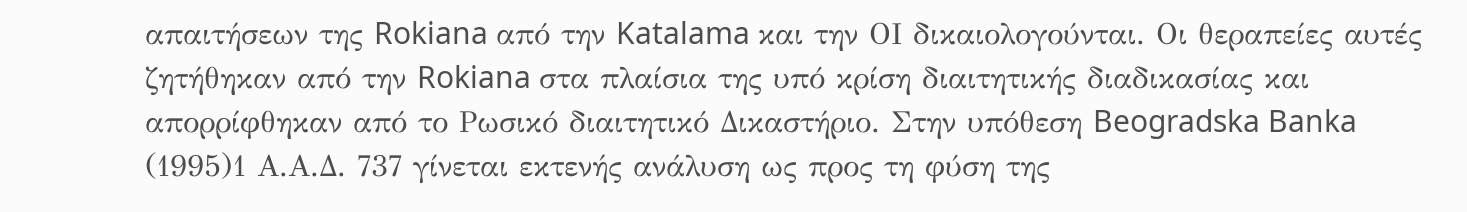απαιτήσεων της Rokiana από την Katalama και την ΟΙ δικαιολογούνται. Οι θεραπείες αυτές ζητήθηκαν από την Rokiana στα πλαίσια της υπό κρίση διαιτητικής διαδικασίας και απορρίφθηκαν από το Ρωσικό διαιτητικό Δικαστήριο. Στην υπόθεση Beogradska Banka
(1995)1 Α.Α.Δ. 737 γίνεται εκτενής ανάλυση ως προς τη φύση της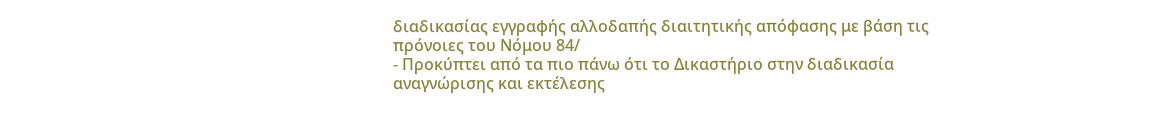διαδικασίας εγγραφής αλλοδαπής διαιτητικής απόφασης με βάση τις πρόνοιες του Νόμου 84/
- Προκύπτει από τα πιο πάνω ότι το Δικαστήριο στην διαδικασία αναγνώρισης και εκτέλεσης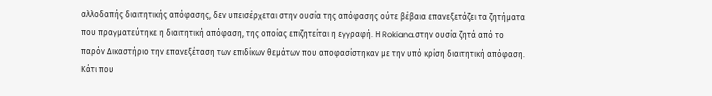αλλοδαπής διαιτητικής απόφασης, δεν υπεισέρχεται στην ουσία της απόφασης ούτε βέβαια επανεξετάζει τα ζητήματα που πραγματεύτηκε η διαιτητική απόφαση, της οποίας επιζητείται η εγγραφή. Η Rokiana.στην ουσία ζητά από το παρόν Δικαστήριο την επανεξέταση των επιδίκων θεμάτων που αποφασίστηκαν με την υπό κρίση διαιτητική απόφαση. Κάτι που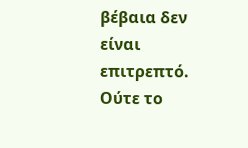βέβαια δεν είναι επιτρεπτό. Ούτε το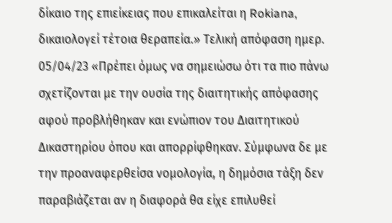δίκαιο της επιείκειας που επικαλείται η Rokiana, δικαιολογεί τέτοια θεραπεία.» Τελική απόφαση ημερ. 05/04/23 «Πρέπει όμως να σημειώσω ότι τα πιο πάνω σχετίζονται με την ουσία της διαιτητικής απόφασης αφού προβλήθηκαν και ενώπιον του Διαιτητικού Δικαστηρίου όπου και απορρίφθηκαν. Σύμφωνα δε με την προαναφερθείσα νομολογία, η δημόσια τάξη δεν παραβιάζεται αν η διαφορά θα είχε επιλυθεί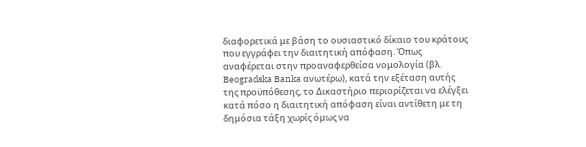διαφορετικά με βάση το ουσιαστικό δίκαιο του κράτους που εγγράφει την διαιτητική απόφαση. Όπως αναφέρεται στην προαναφερθείσα νομολογία (βλ. Beogradska Banka ανωτέρω), κατά την εξέταση αυτής της προϋπόθεσης, το Δικαστήριο περιορίζεται να ελέγξει κατά πόσο η διαιτητική απόφαση είναι αντίθετη με τη δημόσια τάξη χωρίς όμως να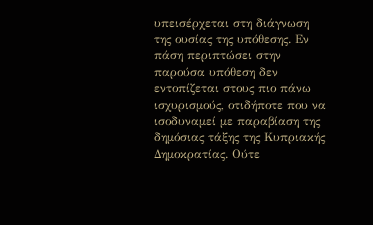υπεισέρχεται στη διάγνωση της ουσίας της υπόθεσης. Εν πάση περιπτώσει στην παρούσα υπόθεση δεν εντοπίζεται στους πιο πάνω ισχυρισμούς, οτιδήποτε που να ισοδυναμεί με παραβίαση της δημόσιας τάξης της Κυπριακής Δημοκρατίας. Ούτε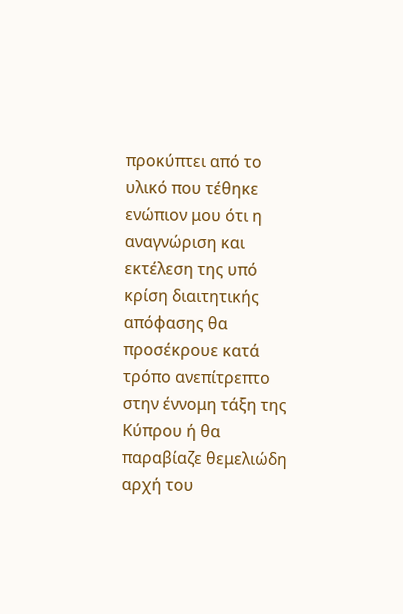προκύπτει από το υλικό που τέθηκε ενώπιον μου ότι η αναγνώριση και εκτέλεση της υπό κρίση διαιτητικής απόφασης θα προσέκρουε κατά τρόπο ανεπίτρεπτο στην έννομη τάξη της Κύπρου ή θα παραβίαζε θεμελιώδη αρχή του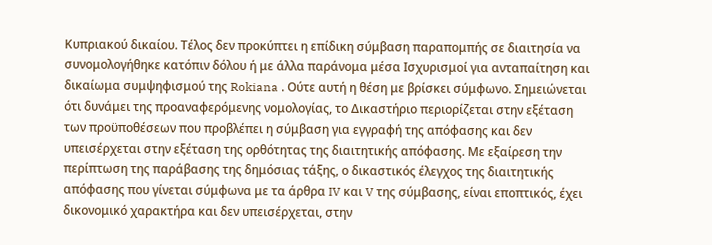Κυπριακού δικαίου. Τέλος δεν προκύπτει η επίδικη σύμβαση παραπομπής σε διαιτησία να συνομολογήθηκε κατόπιν δόλου ή με άλλα παράνομα μέσα Ισχυρισμοί για ανταπαίτηση και δικαίωμα συμψηφισμού της Rokiana . Ούτε αυτή η θέση με βρίσκει σύμφωνο. Σημειώνεται ότι δυνάμει της προαναφερόμενης νομολογίας, το Δικαστήριο περιορίζεται στην εξέταση των προϋποθέσεων που προβλέπει η σύμβαση για εγγραφή της απόφασης και δεν υπεισέρχεται στην εξέταση της ορθότητας της διαιτητικής απόφασης. Με εξαίρεση την περίπτωση της παράβασης της δημόσιας τάξης, ο δικαστικός έλεγχος της διαιτητικής απόφασης που γίνεται σύμφωνα με τα άρθρα IV και V της σύμβασης, είναι εποπτικός, έχει δικονομικό χαρακτήρα και δεν υπεισέρχεται, στην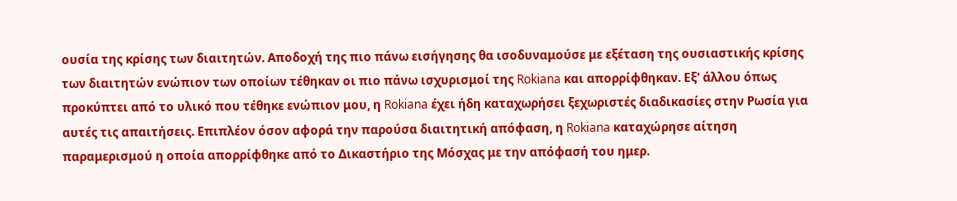ουσία της κρίσης των διαιτητών. Αποδοχή της πιο πάνω εισήγησης θα ισοδυναμούσε με εξέταση της ουσιαστικής κρίσης των διαιτητών ενώπιον των οποίων τέθηκαν οι πιο πάνω ισχυρισμοί της Rokiana και απορρίφθηκαν. Εξ' άλλου όπως προκύπτει από το υλικό που τέθηκε ενώπιον μου, η Rokiana έχει ήδη καταχωρήσει ξεχωριστές διαδικασίες στην Ρωσία για αυτές τις απαιτήσεις. Επιπλέον όσον αφορά την παρούσα διαιτητική απόφαση, η Rokiana καταχώρησε αίτηση παραμερισμού η οποία απορρίφθηκε από το Δικαστήριο της Μόσχας με την απόφασή του ημερ.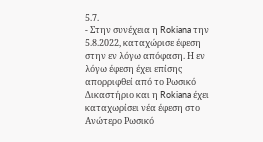5.7.
- Στην συνέχεια η Rokiana την 5.8.2022, καταχώρισε έφεση στην εν λόγω απόφαση. Η εν λόγω έφεση έχει επίσης απορριφθεί από το Ρωσικό Δικαστήριο και η Rokiana έχει καταχωρίσει νέα έφεση στο Ανώτερο Ρωσικό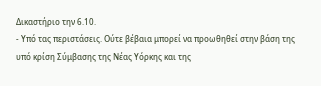Δικαστήριο την 6.10.
- Υπό τας περιστάσεις. Ούτε βέβαια μπορεί να προωθηθεί στην βάση της υπό κρίση Σύμβασης της Νέας Υόρκης και της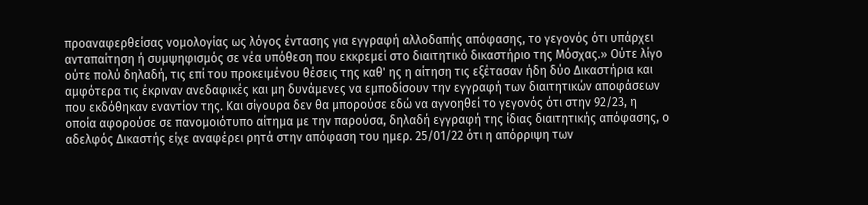προαναφερθείσας νομολογίας ως λόγος έντασης για εγγραφή αλλοδαπής απόφασης, το γεγονός ότι υπάρχει ανταπαίτηση ή συμψηφισμός σε νέα υπόθεση που εκκρεμεί στο διαιτητικό δικαστήριο της Μόσχας.» Ούτε λίγο ούτε πολύ δηλαδή, τις επί του προκειμένου θέσεις της καθ' ης η αίτηση τις εξέτασαν ήδη δύο Δικαστήρια και αμφότερα τις έκριναν ανεδαφικές και μη δυνάμενες να εμποδίσουν την εγγραφή των διαιτητικών αποφάσεων που εκδόθηκαν εναντίον της. Και σίγουρα δεν θα μπορούσε εδώ να αγνοηθεί το γεγονός ότι στην 92/23, η οποία αφορούσε σε πανομοιότυπο αίτημα με την παρούσα, δηλαδή εγγραφή της ίδιας διαιτητικής απόφασης, ο αδελφός Δικαστής είχε αναφέρει ρητά στην απόφαση του ημερ. 25/01/22 ότι η απόρριψη των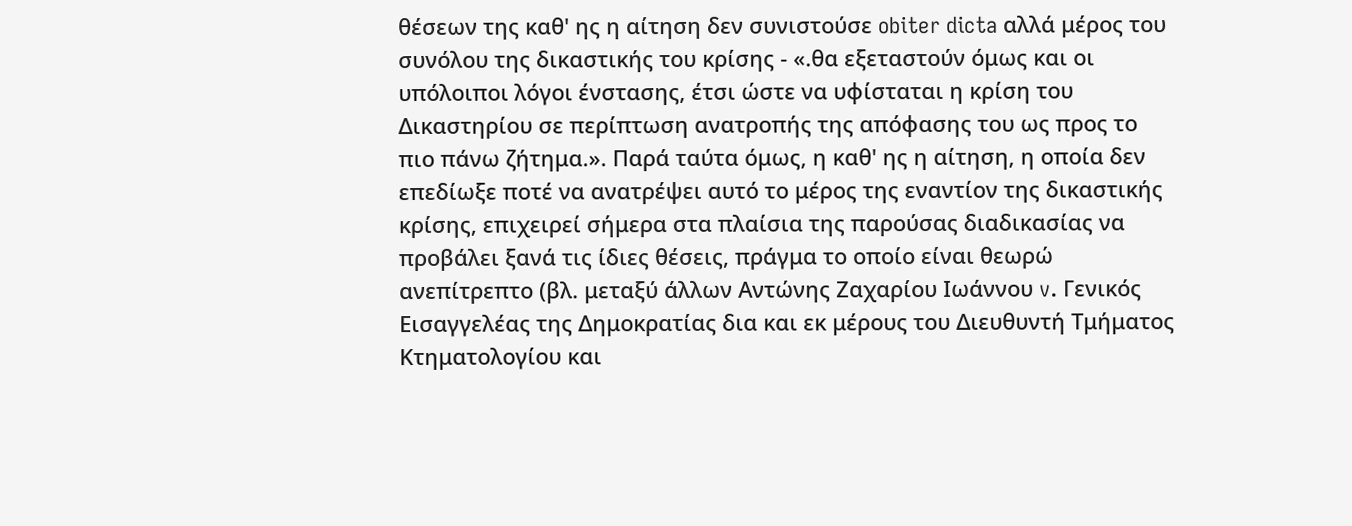θέσεων της καθ' ης η αίτηση δεν συνιστούσε obiter dicta αλλά μέρος του συνόλου της δικαστικής του κρίσης - «.θα εξεταστούν όμως και οι υπόλοιποι λόγοι ένστασης, έτσι ώστε να υφίσταται η κρίση του Δικαστηρίου σε περίπτωση ανατροπής της απόφασης του ως προς το πιο πάνω ζήτημα.». Παρά ταύτα όμως, η καθ' ης η αίτηση, η οποία δεν επεδίωξε ποτέ να ανατρέψει αυτό το μέρος της εναντίον της δικαστικής κρίσης, επιχειρεί σήμερα στα πλαίσια της παρούσας διαδικασίας να προβάλει ξανά τις ίδιες θέσεις, πράγμα το οποίο είναι θεωρώ ανεπίτρεπτο (βλ. μεταξύ άλλων Αντώνης Ζαχαρίου Ιωάννου v. Γενικός Εισαγγελέας της Δημοκρατίας δια και εκ μέρους του Διευθυντή Τμήματος Κτηματολογίου και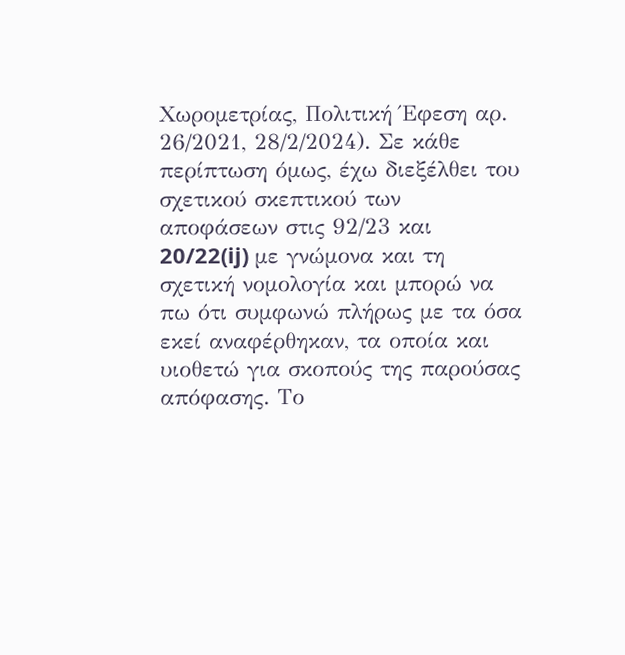Χωρομετρίας, Πολιτική Έφεση αρ. 26/2021, 28/2/2024). Σε κάθε περίπτωση όμως, έχω διεξέλθει του σχετικού σκεπτικού των αποφάσεων στις 92/23 και 20/22(ij) με γνώμονα και τη σχετική νομολογία και μπορώ να πω ότι συμφωνώ πλήρως με τα όσα εκεί αναφέρθηκαν, τα οποία και υιοθετώ για σκοπούς της παρούσας απόφασης. Το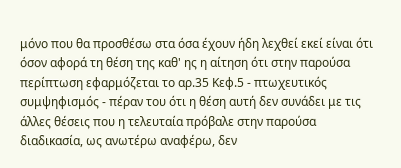μόνο που θα προσθέσω στα όσα έχουν ήδη λεχθεί εκεί είναι ότι όσον αφορά τη θέση της καθ' ης η αίτηση ότι στην παρούσα περίπτωση εφαρμόζεται το αρ.35 Κεφ.5 - πτωχευτικός συμψηφισμός - πέραν του ότι η θέση αυτή δεν συνάδει με τις άλλες θέσεις που η τελευταία πρόβαλε στην παρούσα διαδικασία, ως ανωτέρω αναφέρω, δεν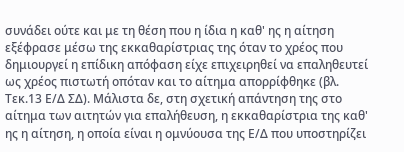συνάδει ούτε και με τη θέση που η ίδια η καθ' ης η αίτηση εξέφρασε μέσω της εκκαθαρίστριας της όταν το χρέος που δημιουργεί η επίδικη απόφαση είχε επιχειρηθεί να επαληθευτεί ως χρέος πιστωτή οπόταν και το αίτημα απορρίφθηκε (βλ. Τεκ.13 Ε/Δ ΣΔ). Μάλιστα δε, στη σχετική απάντηση της στο αίτημα των αιτητών για επαλήθευση, η εκκαθαρίστρια της καθ' ης η αίτηση, η οποία είναι η ομνύουσα της Ε/Δ που υποστηρίζει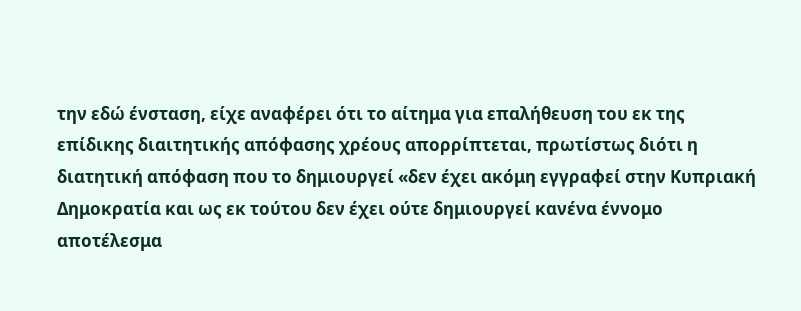την εδώ ένσταση, είχε αναφέρει ότι το αίτημα για επαλήθευση του εκ της επίδικης διαιτητικής απόφασης χρέους απορρίπτεται, πρωτίστως διότι η διατητική απόφαση που το δημιουργεί «δεν έχει ακόμη εγγραφεί στην Κυπριακή Δημοκρατία και ως εκ τούτου δεν έχει ούτε δημιουργεί κανένα έννομο αποτέλεσμα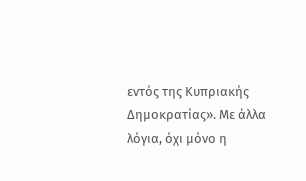εντός της Κυπριακής Δημοκρατίας». Με άλλα λόγια, όχι μόνο η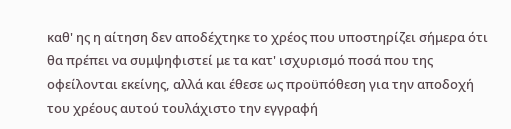καθ' ης η αίτηση δεν αποδέχτηκε το χρέος που υποστηρίζει σήμερα ότι θα πρέπει να συμψηφιστεί με τα κατ' ισχυρισμό ποσά που της οφείλονται εκείνης, αλλά και έθεσε ως προϋπόθεση για την αποδοχή του χρέους αυτού τουλάχιστο την εγγραφή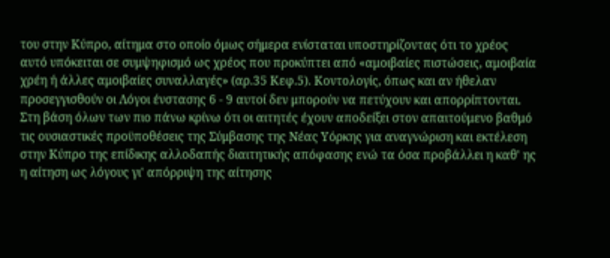του στην Κύπρο, αίτημα στο οποίο όμως σήμερα ενίσταται υποστηρίζοντας ότι το χρέος αυτό υπόκειται σε συμψηφισμό ως χρέος που προκύπτει από «αμοιβαίες πιστώσεις, αμοιβαία χρέη ή άλλες αμοιβαίες συναλλαγές» (αρ.35 Κεφ.5). Κοντολογίς, όπως και αν ήθελαν προσεγγισθούν οι Λόγοι ένστασης 6 - 9 αυτοί δεν μπορούν να πετύχουν και απορρίπτονται. Στη βάση όλων των πιο πάνω κρίνω ότι οι αιτητές έχουν αποδείξει στον απαιτούμενο βαθμό τις ουσιαστικές προϋποθέσεις της Σύμβασης της Νέας Υόρκης για αναγνώριση και εκτέλεση στην Κύπρο της επίδικης αλλοδαπής διαιτητικής απόφασης ενώ τα όσα προβάλλει η καθ' ης η αίτηση ως λόγους γι' απόρριψη της αίτησης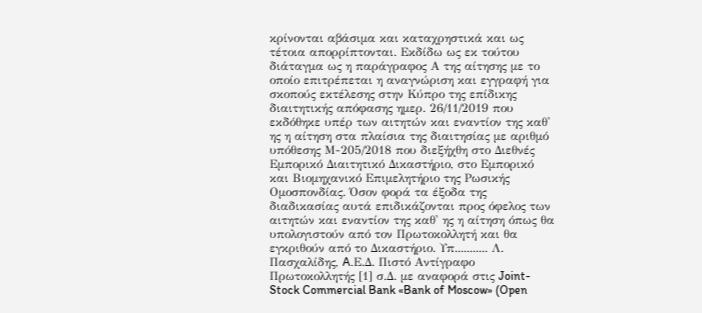κρίνονται αβάσιμα και καταχρηστικά και ως τέτοια απορρίπτονται. Εκδίδω ως εκ τούτου διάταγμα ως η παράγραφος Α της αίτησης με το οποίο επιτρέπεται η αναγνώριση και εγγραφή για σκοπούς εκτέλεσης στην Κύπρο της επίδικης διαιτητικής απόφασης ημερ. 26/11/2019 που εκδόθηκε υπέρ των αιτητών και εναντίον της καθ' ης η αίτηση στα πλαίσια της διαιτησίας με αριθμό υπόθεσης Μ-205/2018 που διεξήχθη στο Διεθνές Εμπορικό Διαιτητικό Δικαστήριο, στο Εμπορικό και Βιομηχανικό Επιμελητήριο της Ρωσικής Ομοσπονδίας. Όσον φορά τα έξοδα της διαδικασίας αυτά επιδικάζονται προς όφελος των αιτητών και εναντίον της καθ' ης η αίτηση όπως θα υπολογιστούν από τον Πρωτοκολλητή και θα εγκριθούν από το Δικαστήριο. Υπ........... Λ. Πασχαλίδης, A.Ε.Δ. Πιστό Αντίγραφο Πρωτοκολλητής [1] σ.Δ. με αναφορά στις Joint-Stock Commercial Bank «Bank of Moscow» (Open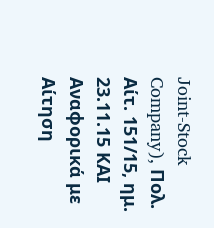Joint-Stock Company), Πολ. Αίτ. 151/15, ημ. 23.11.15 ΚΑΙ Αναφορικά με Αίτηση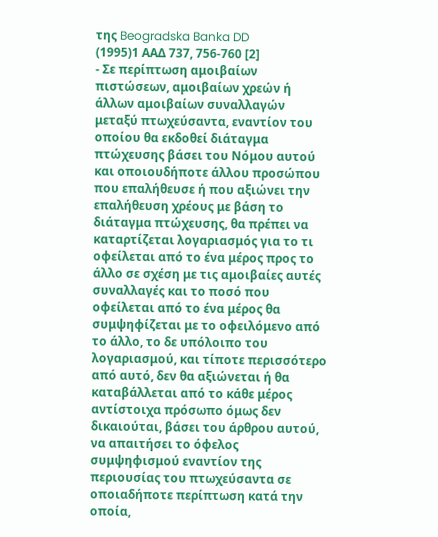της Beogradska Banka DD
(1995)1 ΑΑΔ 737, 756-760 [2]
- Σε περίπτωση αμοιβαίων πιστώσεων, αμοιβαίων χρεών ή άλλων αμοιβαίων συναλλαγών μεταξύ πτωχεύσαντα, εναντίον του οποίου θα εκδοθεί διάταγμα πτώχευσης βάσει του Νόμου αυτού και οποιουδήποτε άλλου προσώπου που επαλήθευσε ή που αξιώνει την επαλήθευση χρέους με βάση το διάταγμα πτώχευσης, θα πρέπει να καταρτίζεται λογαριασμός για το τι οφείλεται από το ένα μέρος προς το άλλο σε σχέση με τις αμοιβαίες αυτές συναλλαγές και το ποσό που οφείλεται από το ένα μέρος θα συμψηφίζεται με το οφειλόμενο από το άλλο, το δε υπόλοιπο του λογαριασμού, και τίποτε περισσότερο από αυτό, δεν θα αξιώνεται ή θα καταβάλλεται από το κάθε μέρος αντίστοιχα πρόσωπο όμως δεν δικαιούται, βάσει του άρθρου αυτού, να απαιτήσει το όφελος συμψηφισμού εναντίον της περιουσίας του πτωχεύσαντα σε οποιαδήποτε περίπτωση κατά την οποία,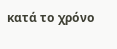κατά το χρόνο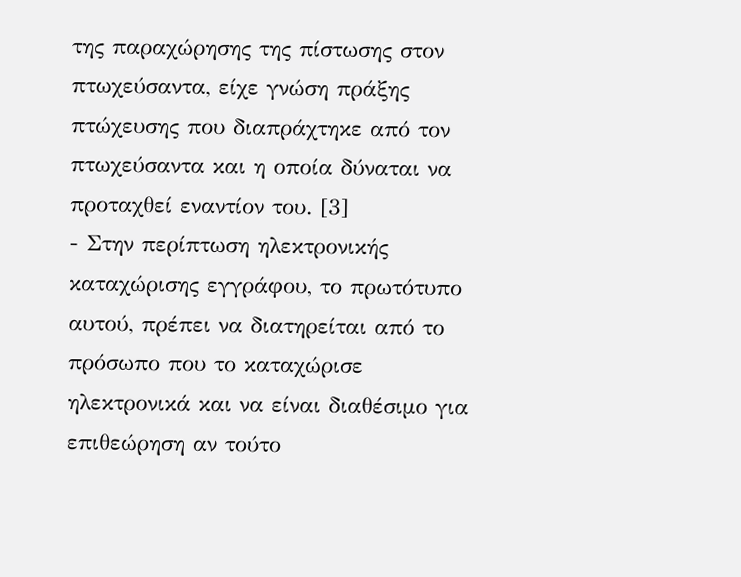της παραχώρησης της πίστωσης στον πτωχεύσαντα, είχε γνώση πράξης πτώχευσης που διαπράχτηκε από τον πτωχεύσαντα και η οποία δύναται να προταχθεί εναντίον του. [3]
- Στην περίπτωση ηλεκτρονικής καταχώρισης εγγράφου, το πρωτότυπο αυτού, πρέπει να διατηρείται από το πρόσωπο που το καταχώρισε ηλεκτρονικά και να είναι διαθέσιμο για επιθεώρηση αν τούτο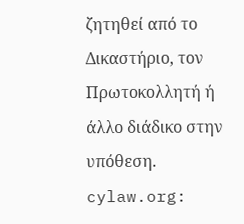ζητηθεί από το Δικαστήριο, τον Πρωτοκολλητή ή άλλο διάδικο στην υπόθεση. cylaw.org: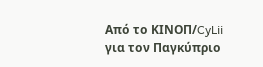Από το ΚΙΝOΠ/CyLii για τον Παγκύπριο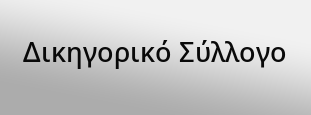Δικηγορικό Σύλλογο